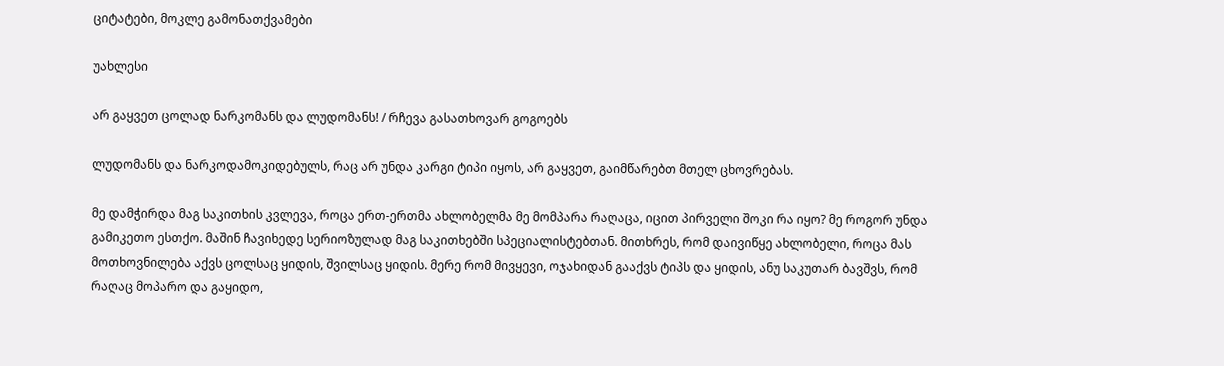ციტატები, მოკლე გამონათქვამები

უახლესი

არ გაყვეთ ცოლად ნარკომანს და ლუდომანს! / რჩევა გასათხოვარ გოგოებს

ლუდომანს და ნარკოდამოკიდებულს, რაც არ უნდა კარგი ტიპი იყოს, არ გაყვეთ, გაიმწარებთ მთელ ცხოვრებას.

მე დამჭირდა მაგ საკითხის კვლევა, როცა ერთ-ერთმა ახლობელმა მე მომპარა რაღაცა, იცით პირველი შოკი რა იყო? მე როგორ უნდა გამიკეთო ესთქო. მაშინ ჩავიხედე სერიოზულად მაგ საკითხებში სპეციალისტებთან. მითხრეს, რომ დაივიწყე ახლობელი, როცა მას მოთხოვნილება აქვს ცოლსაც ყიდის, შვილსაც ყიდის. მერე რომ მივყევი, ოჯახიდან გააქვს ტიპს და ყიდის, ანუ საკუთარ ბავშვს, რომ რაღაც მოპარო და გაყიდო,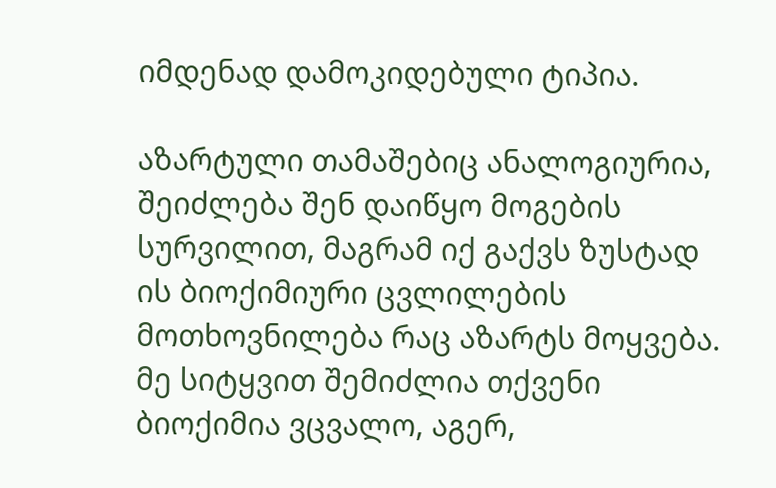იმდენად დამოკიდებული ტიპია.

აზარტული თამაშებიც ანალოგიურია, შეიძლება შენ დაიწყო მოგების სურვილით, მაგრამ იქ გაქვს ზუსტად ის ბიოქიმიური ცვლილების მოთხოვნილება რაც აზარტს მოყვება. მე სიტყვით შემიძლია თქვენი ბიოქიმია ვცვალო, აგერ,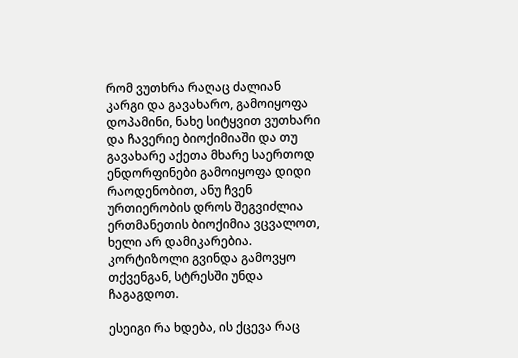რომ ვუთხრა რაღაც ძალიან კარგი და გავახარო, გამოიყოფა დოპამინი, ნახე სიტყვით ვუთხარი და ჩავერიე ბიოქიმიაში და თუ გავახარე აქეთა მხარე საერთოდ ენდორფინები გამოიყოფა დიდი რაოდენობით, ანუ ჩვენ ურთიერობის დროს შეგვიძლია ერთმანეთის ბიოქიმია ვცვალოთ, ხელი არ დამიკარებია. კორტიზოლი გვინდა გამოვყო თქვენგან, სტრესში უნდა ჩაგაგდოთ.

ესეიგი რა ხდება, ის ქცევა რაც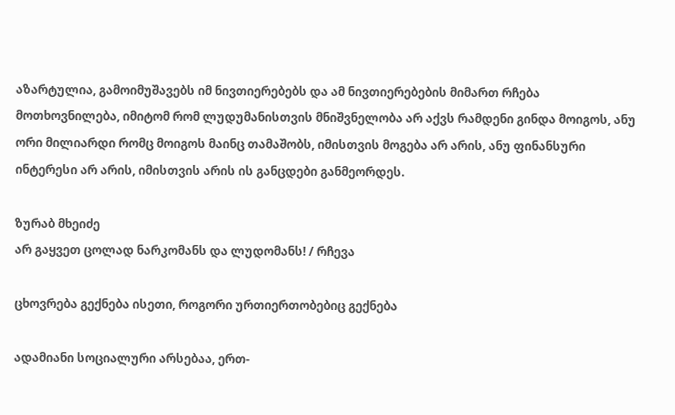აზარტულია, გამოიმუშავებს იმ ნივთიერებებს და ამ ნივთიერებების მიმართ რჩება მოთხოვნილება, იმიტომ რომ ლუდუმანისთვის მნიშვნელობა არ აქვს რამდენი გინდა მოიგოს, ანუ ორი მილიარდი რომც მოიგოს მაინც თამაშობს, იმისთვის მოგება არ არის, ანუ ფინანსური ინტერესი არ არის, იმისთვის არის ის განცდები განმეორდეს.

ზურაბ მხეიძე
არ გაყვეთ ცოლად ნარკომანს და ლუდომანს! / რჩევა

ცხოვრება გექნება ისეთი, როგორი ურთიერთობებიც გექნება

ადამიანი სოციალური არსებაა, ერთ-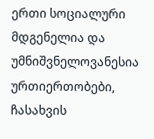ერთი სოციალური მდგენელია და უმნიშვნელოვანესია ურთიერთობები, ჩასახვის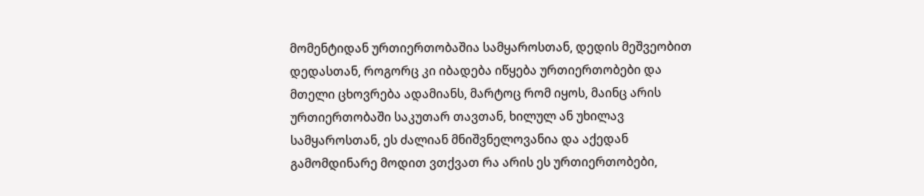მომენტიდან ურთიერთობაშია სამყაროსთან, დედის მეშვეობით დედასთან, როგორც კი იბადება იწყება ურთიერთობები და მთელი ცხოვრება ადამიანს, მარტოც რომ იყოს, მაინც არის ურთიერთობაში საკუთარ თავთან, ხილულ ან უხილავ სამყაროსთან, ეს ძალიან მნიშვნელოვანია და აქედან გამომდინარე მოდით ვთქვათ რა არის ეს ურთიერთობები,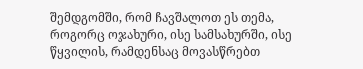შემდგომში, რომ ჩავშალოთ ეს თემა, როგორც ოჯახური, ისე სამსახურში, ისე წყვილის, რამდენსაც მოვასწრებთ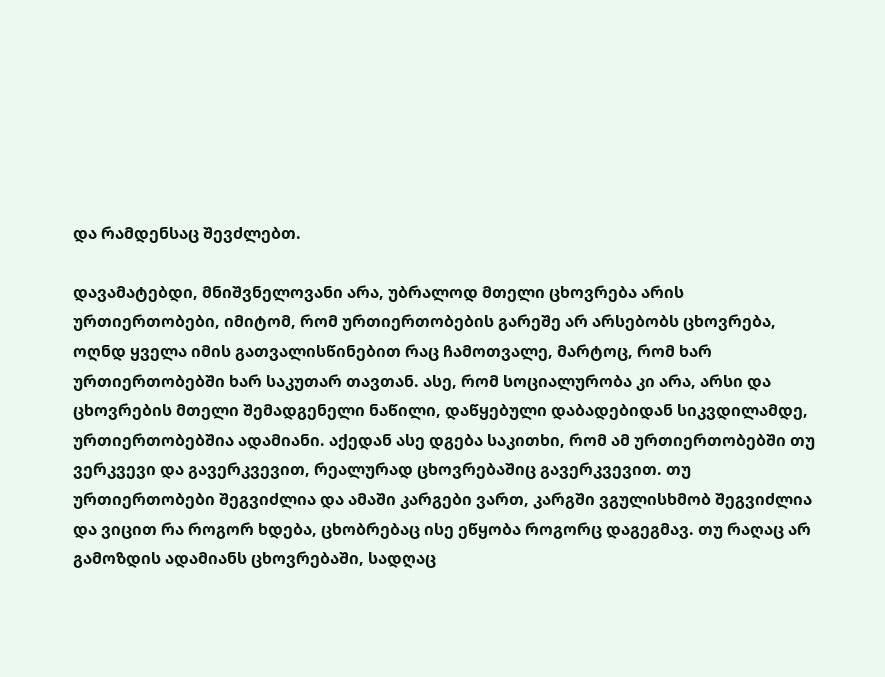და რამდენსაც შევძლებთ.

დავამატებდი, მნიშვნელოვანი არა, უბრალოდ მთელი ცხოვრება არის ურთიერთობები, იმიტომ, რომ ურთიერთობების გარეშე არ არსებობს ცხოვრება, ოღნდ ყველა იმის გათვალისწინებით რაც ჩამოთვალე, მარტოც, რომ ხარ ურთიერთობებში ხარ საკუთარ თავთან. ასე, რომ სოციალურობა კი არა, არსი და ცხოვრების მთელი შემადგენელი ნაწილი, დაწყებული დაბადებიდან სიკვდილამდე, ურთიერთობებშია ადამიანი. აქედან ასე დგება საკითხი, რომ ამ ურთიერთობებში თუ ვერკვევი და გავერკვევით, რეალურად ცხოვრებაშიც გავერკვევით. თუ ურთიერთობები შეგვიძლია და ამაში კარგები ვართ, კარგში ვგულისხმობ შეგვიძლია და ვიცით რა როგორ ხდება, ცხობრებაც ისე ეწყობა როგორც დაგეგმავ. თუ რაღაც არ გამოზდის ადამიანს ცხოვრებაში, სადღაც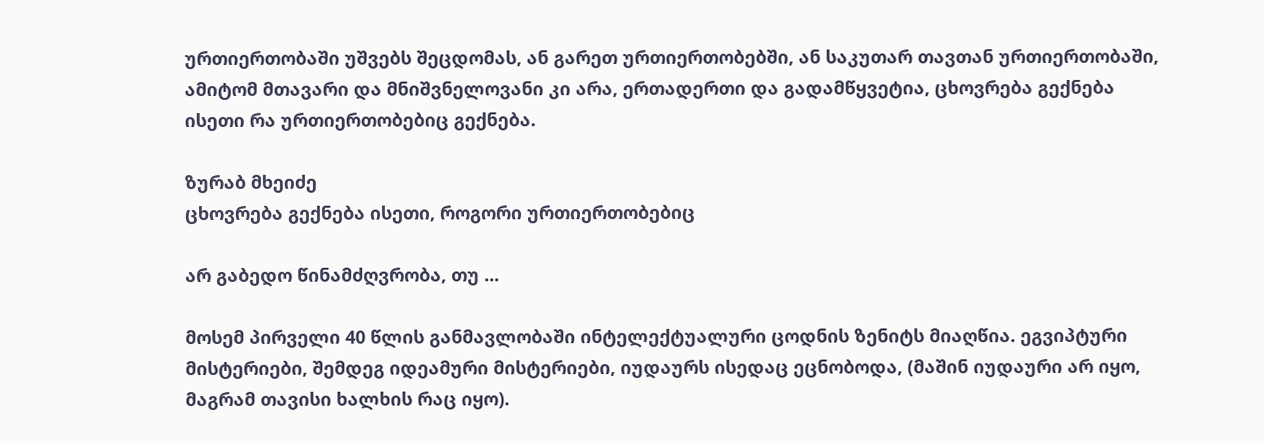ურთიერთობაში უშვებს შეცდომას, ან გარეთ ურთიერთობებში, ან საკუთარ თავთან ურთიერთობაში, ამიტომ მთავარი და მნიშვნელოვანი კი არა, ერთადერთი და გადამწყვეტია, ცხოვრება გექნება ისეთი რა ურთიერთობებიც გექნება.

ზურაბ მხეიძე
ცხოვრება გექნება ისეთი, როგორი ურთიერთობებიც

არ გაბედო წინამძღვრობა, თუ ...

მოსემ პირველი 40 წლის განმავლობაში ინტელექტუალური ცოდნის ზენიტს მიაღწია. ეგვიპტური მისტერიები, შემდეგ იდეამური მისტერიები, იუდაურს ისედაც ეცნობოდა, (მაშინ იუდაური არ იყო, მაგრამ თავისი ხალხის რაც იყო).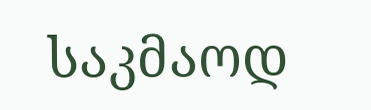საკმაოდ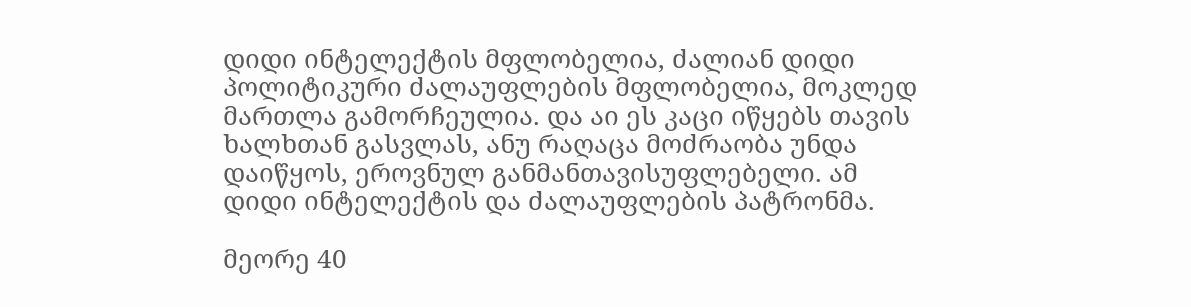დიდი ინტელექტის მფლობელია, ძალიან დიდი პოლიტიკური ძალაუფლების მფლობელია, მოკლედ მართლა გამორჩეულია. და აი ეს კაცი იწყებს თავის ხალხთან გასვლას, ანუ რაღაცა მოძრაობა უნდა დაიწყოს, ეროვნულ განმანთავისუფლებელი. ამ დიდი ინტელექტის და ძალაუფლების პატრონმა.

მეორე 40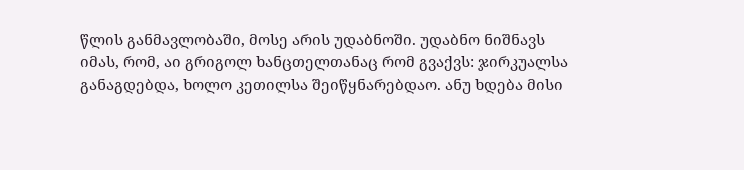წლის განმავლობაში, მოსე არის უდაბნოში. უდაბნო ნიშნავს იმას, რომ, აი გრიგოლ ხანცთელთანაც რომ გვაქვს: ჯირკუალსა განაგდებდა, ხოლო კეთილსა შეიწყნარებდაო. ანუ ხდება მისი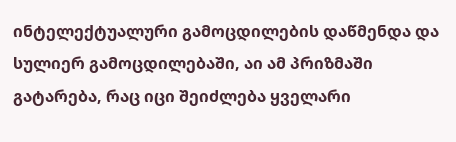ინტელექტუალური გამოცდილების დაწმენდა და სულიერ გამოცდილებაში, აი ამ პრიზმაში გატარება, რაც იცი შეიძლება ყველარი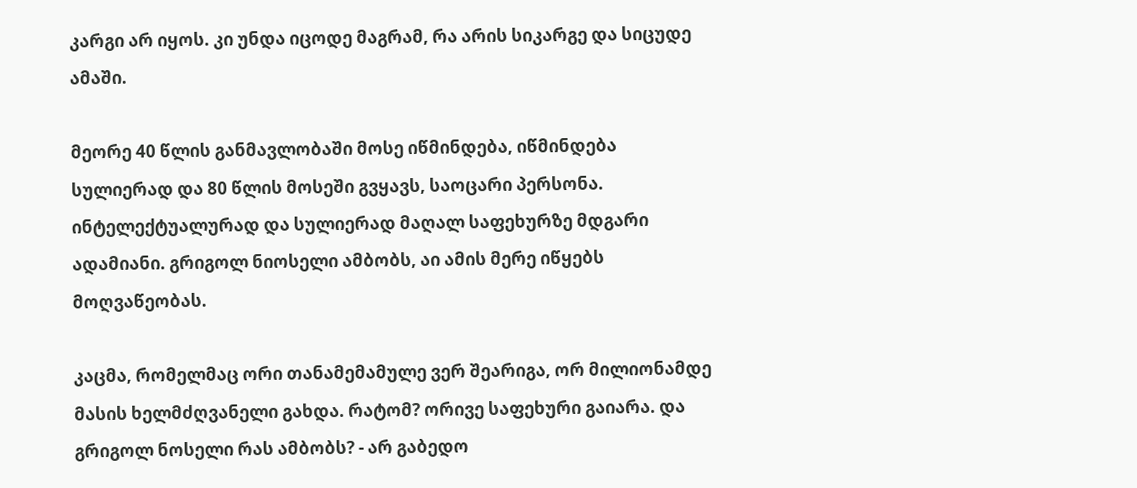კარგი არ იყოს. კი უნდა იცოდე მაგრამ, რა არის სიკარგე და სიცუდე ამაში.

მეორე 40 წლის განმავლობაში მოსე იწმინდება, იწმინდება სულიერად და 80 წლის მოსეში გვყავს, საოცარი პერსონა. ინტელექტუალურად და სულიერად მაღალ საფეხურზე მდგარი ადამიანი. გრიგოლ ნიოსელი ამბობს, აი ამის მერე იწყებს მოღვაწეობას.

კაცმა, რომელმაც ორი თანამემამულე ვერ შეარიგა, ორ მილიონამდე მასის ხელმძღვანელი გახდა. რატომ? ორივე საფეხური გაიარა. და გრიგოლ ნოსელი რას ამბობს? - არ გაბედო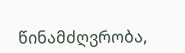წინამძღვრობა,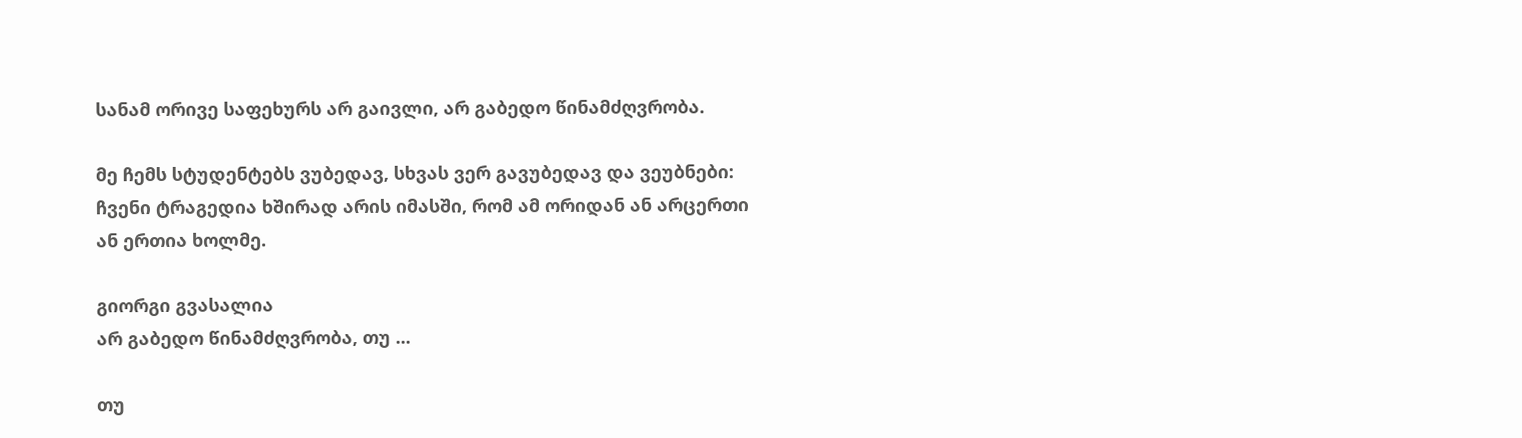სანამ ორივე საფეხურს არ გაივლი, არ გაბედო წინამძღვრობა.

მე ჩემს სტუდენტებს ვუბედავ, სხვას ვერ გავუბედავ და ვეუბნები: ჩვენი ტრაგედია ხშირად არის იმასში, რომ ამ ორიდან ან არცერთი ან ერთია ხოლმე.

გიორგი გვასალია
არ გაბედო წინამძღვრობა, თუ ...

თუ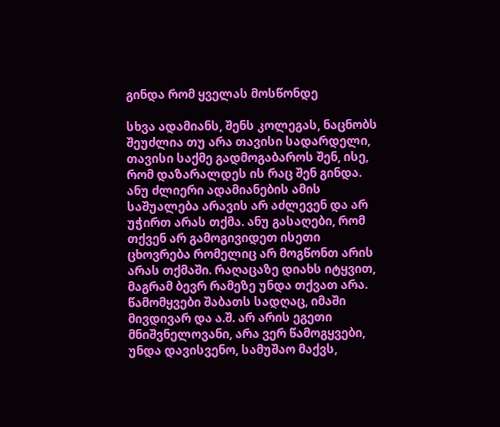გინდა რომ ყველას მოსწონდე

სხვა ადამიანს, შენს კოლეგას, ნაცნობს შეუძლია თუ არა თავისი სადარდელი, თავისი საქმე გადმოგაბაროს შენ, ისე, რომ დაზარალდეს ის რაც შენ გინდა. ანუ ძლიერი ადამიანების ამის საშუალება არავის არ აძლევენ და არ უჭირთ არას თქმა. ანუ გასაღები, რომ თქვენ არ გამოგივიდეთ ისეთი ცხოვრება რომელიც არ მოგწონთ არის არას თქმაში. რაღაცაზე დიახს იტყვით, მაგრამ ბევრ რამეზე უნდა თქვათ არა. წამომყვები შაბათს სადღაც, იმაში მივდივარ და ა.შ. არ არის ეგეთი მნიშვნელოვანი, არა ვერ წამოგყვები, უნდა დავისვენო, სამუშაო მაქვს,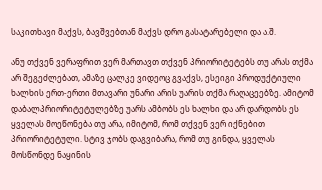საკითხავი მაქვს, ბავშვებთან მაქვს დრო გასატარებელი და ა.შ.

ანუ თქვენ ვერაფრით ვერ მართავთ თქვენ პრიორიტეტებს თუ არას თქმა არ შეგეძლებათ, ამაზე ცალკე ვიდეოც გვაქვს, ესეიგი პროდუქტიული ხალხის ერთ-ერთი მთავარი უნარი არის უარის თქმა რაღაცეებზე. ამიტომ დაბალპრიორიტეტულებზე უარს ამბობს ეს ხალხი და არ დარდობს ეს ყველას მოეწონება თუ არა, იმიტომ, რომ თქვენ ვერ იქნებით პრიორიტეტული. სტივ ჯობს დაგვიბარა, რომ თუ გინდა, ყველას მოსწონდე ნაყინის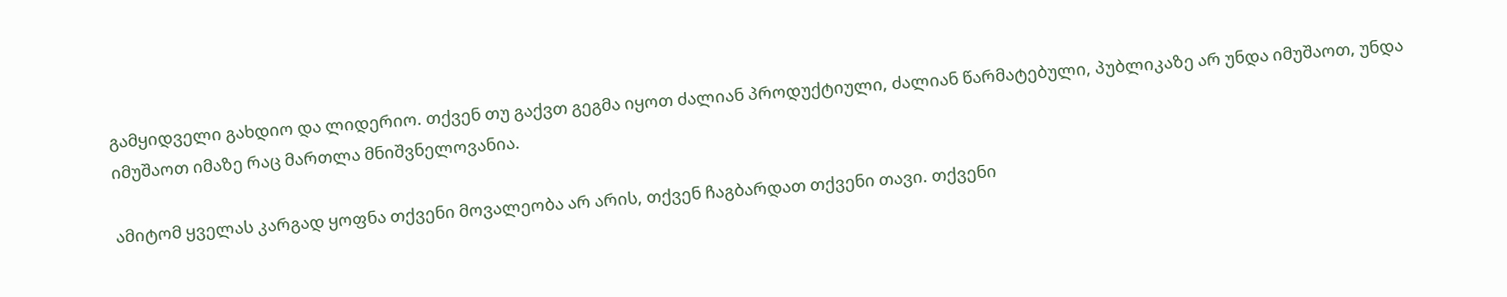გამყიდველი გახდიო და ლიდერიო. თქვენ თუ გაქვთ გეგმა იყოთ ძალიან პროდუქტიული, ძალიან წარმატებული, პუბლიკაზე არ უნდა იმუშაოთ, უნდა იმუშაოთ იმაზე რაც მართლა მნიშვნელოვანია.

ამიტომ ყველას კარგად ყოფნა თქვენი მოვალეობა არ არის, თქვენ ჩაგბარდათ თქვენი თავი. თქვენი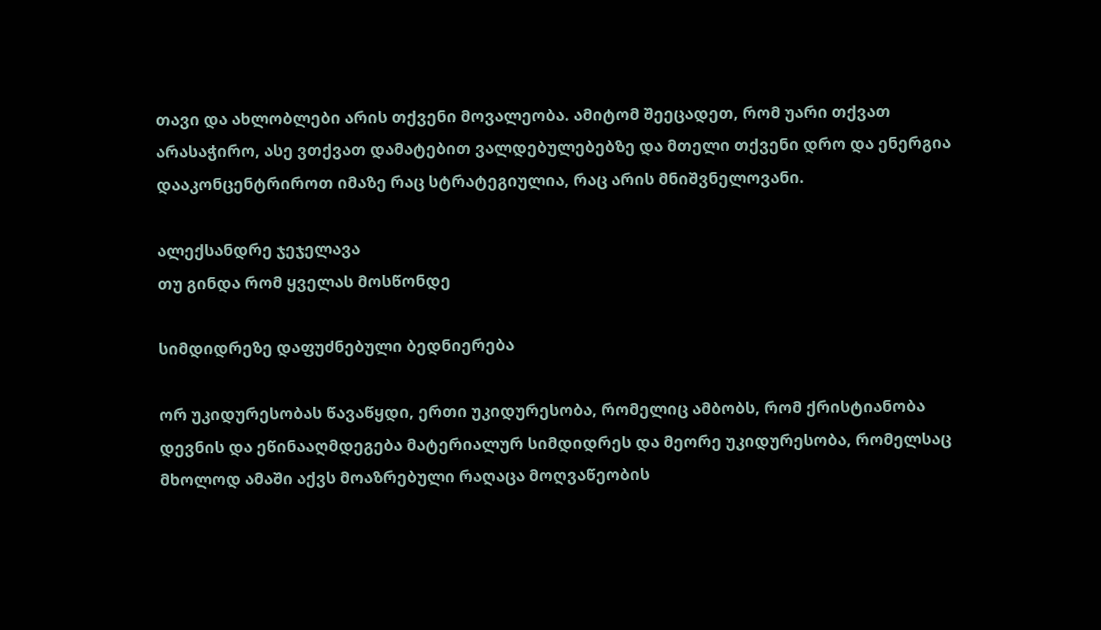თავი და ახლობლები არის თქვენი მოვალეობა. ამიტომ შეეცადეთ, რომ უარი თქვათ არასაჭირო, ასე ვთქვათ დამატებით ვალდებულებებზე და მთელი თქვენი დრო და ენერგია დააკონცენტრიროთ იმაზე რაც სტრატეგიულია, რაც არის მნიშვნელოვანი.

ალექსანდრე ჯეჯელავა
თუ გინდა რომ ყველას მოსწონდე

სიმდიდრეზე დაფუძნებული ბედნიერება

ორ უკიდურესობას წავაწყდი, ერთი უკიდურესობა, რომელიც ამბობს, რომ ქრისტიანობა დევნის და ეწინააღმდეგება მატერიალურ სიმდიდრეს და მეორე უკიდურესობა, რომელსაც მხოლოდ ამაში აქვს მოაზრებული რაღაცა მოღვაწეობის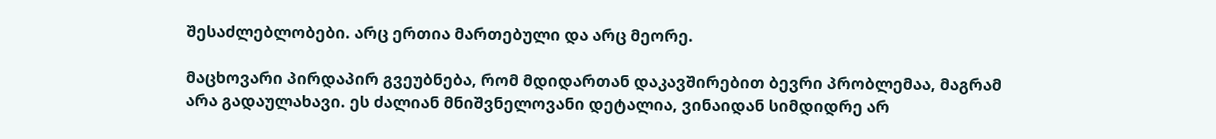შესაძლებლობები. არც ერთია მართებული და არც მეორე.

მაცხოვარი პირდაპირ გვეუბნება, რომ მდიდართან დაკავშირებით ბევრი პრობლემაა, მაგრამ არა გადაულახავი. ეს ძალიან მნიშვნელოვანი დეტალია, ვინაიდან სიმდიდრე არ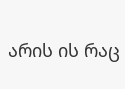არის ის რაც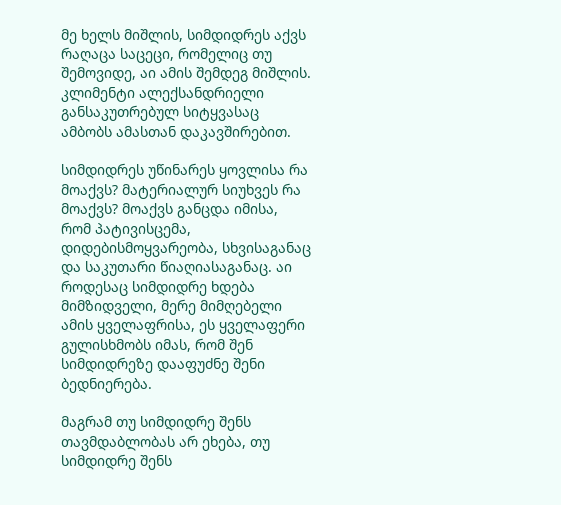მე ხელს მიშლის, სიმდიდრეს აქვს რაღაცა საცეცი, რომელიც თუ შემოვიდე, აი ამის შემდეგ მიშლის. კლიმენტი ალექსანდრიელი განსაკუთრებულ სიტყვასაც ამბობს ამასთან დაკავშირებით.

სიმდიდრეს უწინარეს ყოვლისა რა მოაქვს? მატერიალურ სიუხვეს რა მოაქვს? მოაქვს განცდა იმისა, რომ პატივისცემა, დიდებისმოყვარეობა, სხვისაგანაც და საკუთარი წიაღიასაგანაც. აი როდესაც სიმდიდრე ხდება მიმზიდველი, მერე მიმღებელი ამის ყველაფრისა, ეს ყველაფერი გულისხმობს იმას, რომ შენ სიმდიდრეზე დააფუძნე შენი ბედნიერება.

მაგრამ თუ სიმდიდრე შენს თავმდაბლობას არ ეხება, თუ სიმდიდრე შენს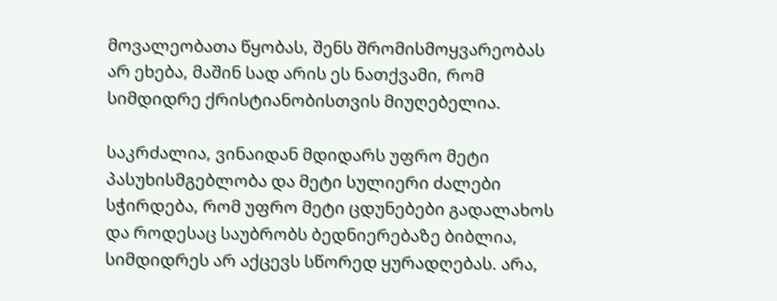მოვალეობათა წყობას, შენს შრომისმოყვარეობას არ ეხება, მაშინ სად არის ეს ნათქვამი, რომ სიმდიდრე ქრისტიანობისთვის მიუღებელია.

საკრძალია, ვინაიდან მდიდარს უფრო მეტი პასუხისმგებლობა და მეტი სულიერი ძალები სჭირდება, რომ უფრო მეტი ცდუნებები გადალახოს და როდესაც საუბრობს ბედნიერებაზე ბიბლია, სიმდიდრეს არ აქცევს სწორედ ყურადღებას. არა,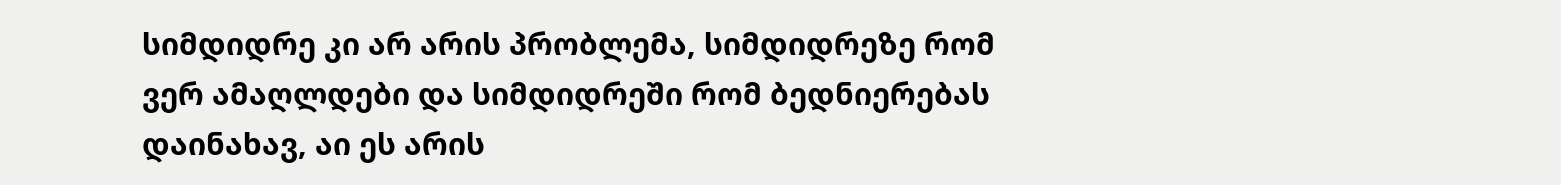სიმდიდრე კი არ არის პრობლემა, სიმდიდრეზე რომ ვერ ამაღლდები და სიმდიდრეში რომ ბედნიერებას დაინახავ, აი ეს არის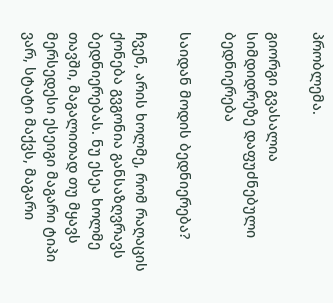პრობლემა.

გიორგი გვასალია
სიმდიდრეზე დაფუძნებული ბედნიერება

საიდან მოდის ბედნიერება?

ჩვენ, არის ხოლმე, რომ რაღაცის ქონება გვგონია განსაზღვრავს ბედნიერებას. ნუ ესეა ხოლმე თავში, მაგალითად თუ მყავს მერსედესი ესეიგი მაგარი ტიპი ვარ, სტატი მაქვს, მაგარი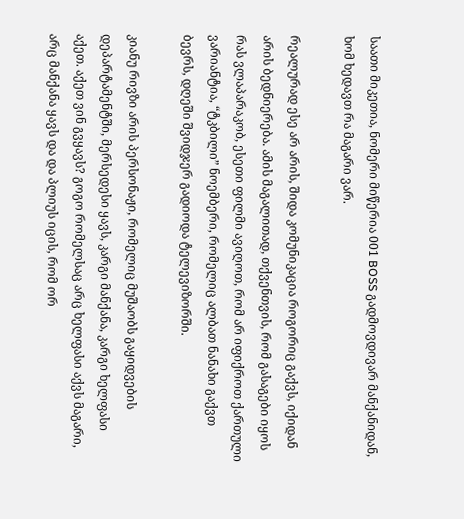საათი მიკეთია, ნომერი მიწერია 001 BOSS გადმოვდივარ მანქანიდან, ხომ ხედავთ რა მაგარი ვარ.

რეალურად ესე არ არის, შიდა კომუნიკაცია როგორიც გაქვს, იქიდან არის ბედნიერება. ამის მაგალითად, თქვენთვის, რომ გასაგები იყოს რას ვლაპარაკობ, ესეთი ფილმი ავიღოთ, რომ არ იფიქროთ ქართული ვარიანტია, “ტკბილი” ნოემბერი, რომელიც ალბათ ნანახი გაქვთ ბევრს, დღეში შვიდჯერ გადიოდა ტელევიზორში.

კიანუ რივზი არის პერსონაჟი, რომელიც მუშაობს გაყიდვების დეპარტამენტში, მერსედესი ყავს, კარგი მანქანა, კარგი ხელფასი აქეთ. აქეთ ვინ გვყავს? გოგო რომელსაც არც ხელფასი აქვს მაგარი, არც მანქანა ყავს და და პლიუს იცის, რომ ორ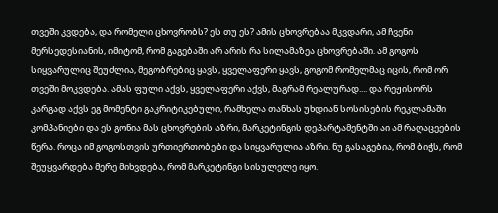თვეში კვდება, და რომელი ცხოვრობს? ეს თუ ეს? ამის ცხოვრებაა მკვდარი, ამ ჩვენი მერსედესიანის, იმიტომ, რომ გაგებაში არ არის რა სილამაზეა ცხოვრებაში. ამ გოგოს სიყვარულიც შეუძლია, მეგობრებიც ყავს, ყველაფერი ყავს, გოგომ რომელმაც იცის, რომ ორ თვეში მოკვდება. ამას ფული აქვს, ყველაფერი აქვს, მაგრამ რეალურად.... და რეჟისორს კარგად აქვს ეგ მომენტი გაკრიტიკებული, რამხელა თანხას უხდიან სოსისების რეკლამაში კომპანიები და ეს გონია მას ცხოვრების აზრი, მარკეტინგის დეპარტამენტში აი ამ რაღაცეების წერა. როცა იმ გოგოსთვის ურთიერთობები და სიყვარულია აზრი. ნუ გასაგებია, რომ ბიჭს, რომ შეუყვარდება მერე მიხვდება, რომ მარკეტინგი სისულელე იყო.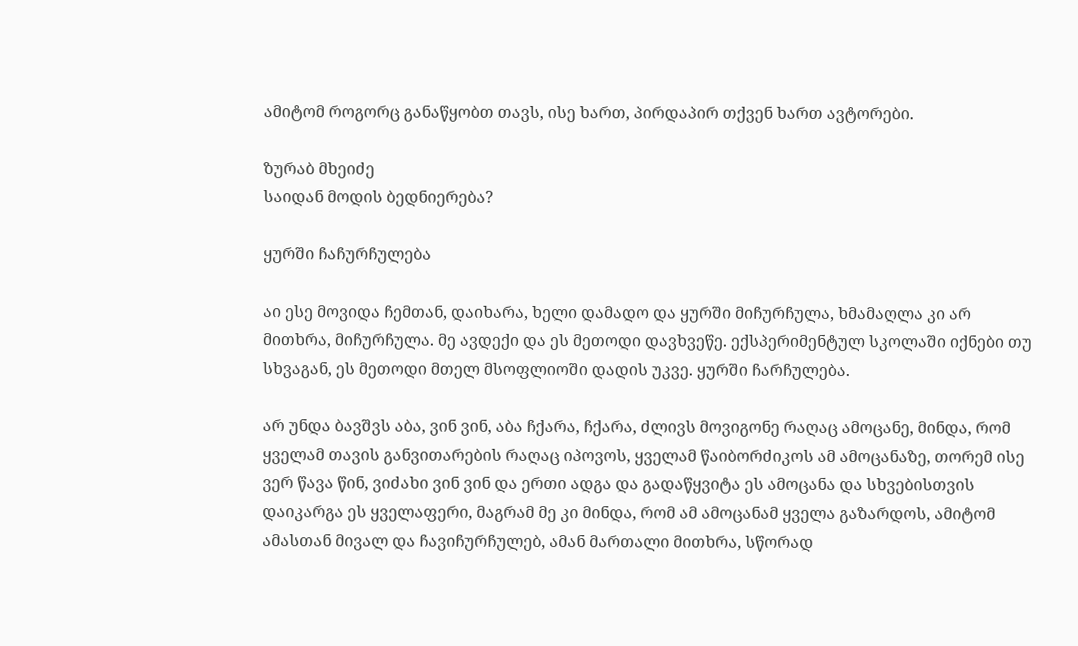ამიტომ როგორც განაწყობთ თავს, ისე ხართ, პირდაპირ თქვენ ხართ ავტორები.

ზურაბ მხეიძე
საიდან მოდის ბედნიერება?

ყურში ჩაჩურჩულება

აი ესე მოვიდა ჩემთან, დაიხარა, ხელი დამადო და ყურში მიჩურჩულა, ხმამაღლა კი არ მითხრა, მიჩურჩულა. მე ავდექი და ეს მეთოდი დავხვეწე. ექსპერიმენტულ სკოლაში იქნები თუ სხვაგან, ეს მეთოდი მთელ მსოფლიოში დადის უკვე. ყურში ჩარჩულება.

არ უნდა ბავშვს აბა, ვინ ვინ, აბა ჩქარა, ჩქარა, ძლივს მოვიგონე რაღაც ამოცანე, მინდა, რომ ყველამ თავის განვითარების რაღაც იპოვოს, ყველამ წაიბორძიკოს ამ ამოცანაზე, თორემ ისე ვერ წავა წინ, ვიძახი ვინ ვინ და ერთი ადგა და გადაწყვიტა ეს ამოცანა და სხვებისთვის დაიკარგა ეს ყველაფერი, მაგრამ მე კი მინდა, რომ ამ ამოცანამ ყველა გაზარდოს, ამიტომ ამასთან მივალ და ჩავიჩურჩულებ, ამან მართალი მითხრა, სწორად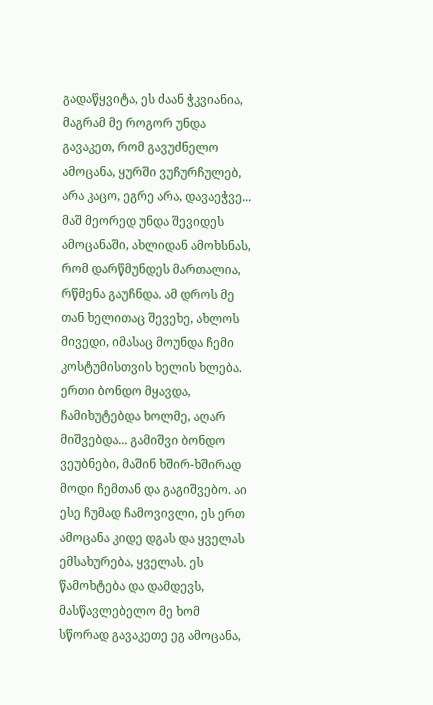გადაწყვიტა, ეს ძაან ჭკვიანია, მაგრამ მე როგორ უნდა გავაკეთ, რომ გავუძნელო ამოცანა, ყურში ვუჩურჩულებ, არა კაცო, ეგრე არა, დავაეჭვე... მაშ მეორედ უნდა შევიდეს ამოცანაში, ახლიდან ამოხსნას, რომ დარწმუნდეს მართალია, რწმენა გაუჩნდა. ამ დროს მე თან ხელითაც შევეხე, ახლოს მივედი, იმასაც მოუნდა ჩემი კოსტუმისთვის ხელის ხლება. ერთი ბონდო მყავდა, ჩამიხუტებდა ხოლმე, აღარ მიშვებდა... გამიშვი ბონდო ვეუბნები, მაშინ ხშირ-ხშირად მოდი ჩემთან და გაგიშვებო. აი ესე ჩუმად ჩამოვივლი, ეს ერთ ამოცანა კიდე დგას და ყველას ემსახურება, ყველას. ეს წამოხტება და დამდევს, მასწავლებელო მე ხომ სწორად გავაკეთე ეგ ამოცანა,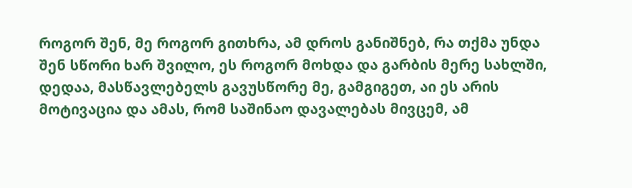როგორ შენ, მე როგორ გითხრა, ამ დროს განიშნებ, რა თქმა უნდა შენ სწორი ხარ შვილო, ეს როგორ მოხდა და გარბის მერე სახლში, დედაა, მასწავლებელს გავუსწორე მე, გამგიგეთ, აი ეს არის მოტივაცია და ამას, რომ საშინაო დავალებას მივცემ, ამ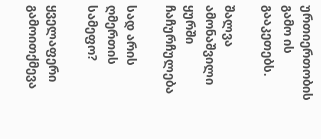ურთიერთობის გამო ის გააკეთებს.

შალვა ამონაშვილი
ყურში ჩაჩურჩულება

სად არის ღმერთის სამეფო?

ყველაფერი გამოითქმევა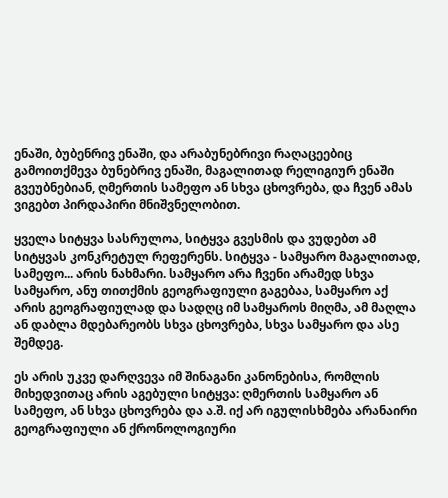ენაში, ბუბენრივ ენაში, და არაბუნებრივი რაღაცეებიც გამოითქმევა ბუნებრივ ენაში, მაგალითად რელიგიურ ენაში გვეუბნებიან, ღმერთის სამეფო ან სხვა ცხოვრება, და ჩვენ ამას ვიგებთ პირდაპირი მნიშვნელობით.

ყველა სიტყვა სასრულოა, სიტყვა გვესმის და ვუდებთ ამ სიტყვას კონკრეტულ რეფერენს. სიტყვა - სამყარო მაგალითად, სამეფო... არის ნახმარი. სამყარო არა ჩვენი არამედ სხვა სამყარო, ანუ თითქმის გეოგრაფიული გაგებაა, სამყარო აქ არის გეოგრაფიულად და სადღც იმ სამყაროს მიღმა, ამ მაღლა ან დაბლა მდებარეობს სხვა ცხოვრება, სხვა სამყარო და ასე შემდეგ.

ეს არის უკვე დარღვევა იმ შინაგანი კანონებისა, რომლის მიხედვითაც არის აგებული სიტყვა: ღმერთის სამყარო ან სამეფო, ან სხვა ცხოვრება და ა.შ. იქ არ იგულისხმება არანაირი გეოგრაფიული ან ქრონოლოგიური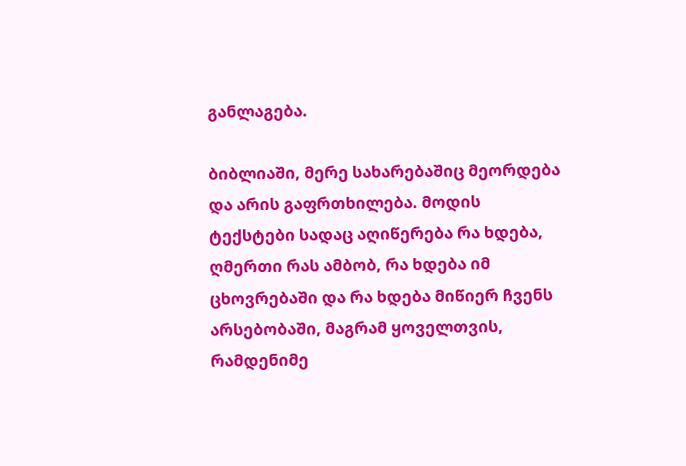განლაგება.

ბიბლიაში, მერე სახარებაშიც მეორდება და არის გაფრთხილება. მოდის ტექსტები სადაც აღიწერება რა ხდება, ღმერთი რას ამბობ, რა ხდება იმ ცხოვრებაში და რა ხდება მიწიერ ჩვენს არსებობაში, მაგრამ ყოველთვის, რამდენიმე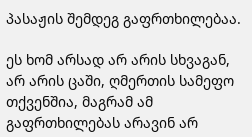პასაჟის შემდეგ გაფრთხილებაა.

ეს ხომ არსად არ არის სხვაგან, არ არის ცაში, ღმერთის სამეფო თქვენშია, მაგრამ ამ გაფრთხილებას არავინ არ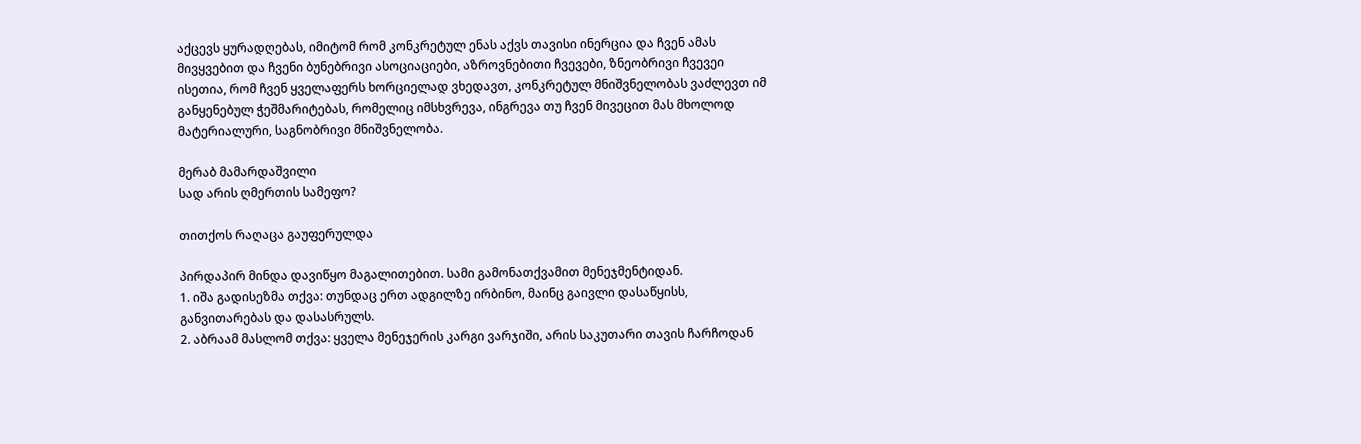აქცევს ყურადღებას, იმიტომ რომ კონკრეტულ ენას აქვს თავისი ინერცია და ჩვენ ამას მივყვებით და ჩვენი ბუნებრივი ასოციაციები, აზროვნებითი ჩვევები, ზნეობრივი ჩვევეი ისეთია, რომ ჩვენ ყველაფერს ხორციელად ვხედავთ, კონკრეტულ მნიშვნელობას ვაძლევთ იმ განყენებულ ჭეშმარიტებას, რომელიც იმსხვრევა, ინგრევა თუ ჩვენ მივეცით მას მხოლოდ მატერიალური, საგნობრივი მნიშვნელობა.

მერაბ მამარდაშვილი
სად არის ღმერთის სამეფო?

თითქოს რაღაცა გაუფერულდა

პირდაპირ მინდა დავიწყო მაგალითებით. სამი გამონათქვამით მენეჯმენტიდან.
1. იშა გადისეზმა თქვა: თუნდაც ერთ ადგილზე ირბინო, მაინც გაივლი დასაწყისს, განვითარებას და დასასრულს.
2. აბრაამ მასლომ თქვა: ყველა მენეჯერის კარგი ვარჯიში, არის საკუთარი თავის ჩარჩოდან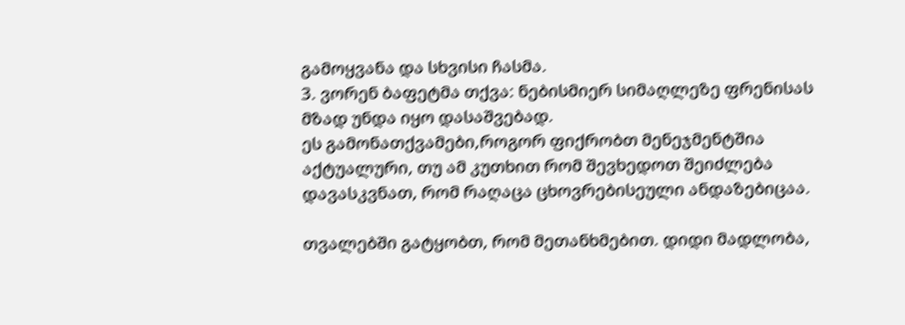გამოყვანა და სხვისი ჩასმა.
3. ვორენ ბაფეტმა თქვა: ნებისმიერ სიმაღლეზე ფრენისას მზად უნდა იყო დასაშვებად.
ეს გამონათქვამები,როგორ ფიქრობთ მენეჯმენტშია აქტუალური, თუ ამ კუთხით რომ შევხედოთ შეიძლება დავასკვნათ, რომ რაღაცა ცხოვრებისეული ანდაზებიცაა.

თვალებში გატყობთ, რომ მეთანხმებით. დიდი მადლობა,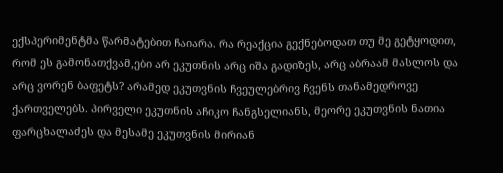ექსპერიმენტმა წარმატებით ჩაიარა. რა რეაქცია გექნებოდათ თუ მე გეტყოდით, რომ ეს გამონათქვამ,ები არ ეკუთნის არც იშა გადიზეს, არც აბრაამ მასლოს და არც ვორენ ბაფეტს? არამედ ეკუთვნის ჩვეულებრივ ჩვენს თანამედროვე ქართველებს. პირველი ეკუთნის აჩიკო ჩანგსელიანს, მეორე ეკუთვნის ნათია ფარცხალაძეს და მესამე ეკუთვნის მირიან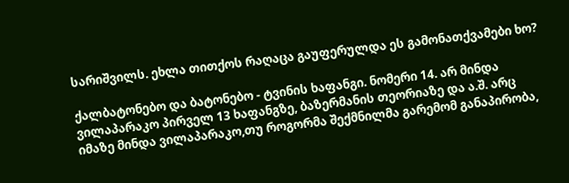სარიშვილს. ეხლა თითქოს რაღაცა გაუფერულდა ეს გამონათქვამები ხო?

ქალბატონებო და ბატონებო - ტვინის ხაფანგი. ნომერი 14. არ მინდა ვილაპარაკო პირველ 13 ხაფანგზე, ბაზერმანის თეორიაზე და ა.შ. არც იმაზე მინდა ვილაპარაკო,თუ როგორმა შექმნილმა გარემომ განაპირობა,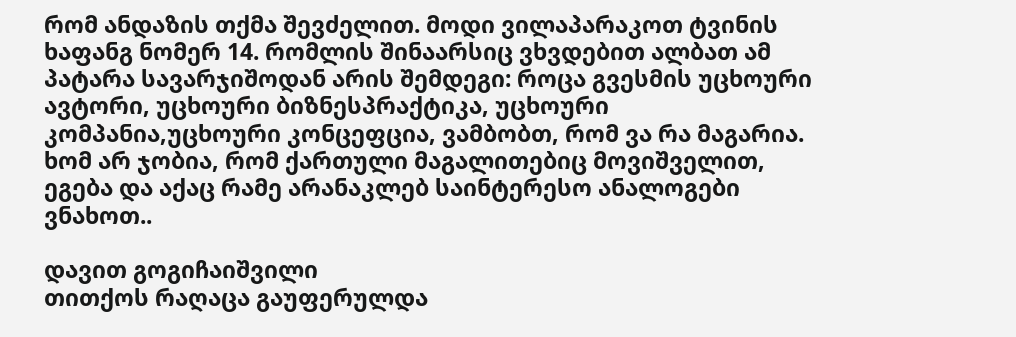რომ ანდაზის თქმა შევძელით. მოდი ვილაპარაკოთ ტვინის ხაფანგ ნომერ 14. რომლის შინაარსიც ვხვდებით ალბათ ამ პატარა სავარჯიშოდან არის შემდეგი: როცა გვესმის უცხოური ავტორი, უცხოური ბიზნესპრაქტიკა, უცხოური კომპანია,უცხოური კონცეფცია, ვამბობთ, რომ ვა რა მაგარია. ხომ არ ჯობია, რომ ქართული მაგალითებიც მოვიშველით, ეგება და აქაც რამე არანაკლებ საინტერესო ანალოგები ვნახოთ..

დავით გოგიჩაიშვილი
თითქოს რაღაცა გაუფერულდა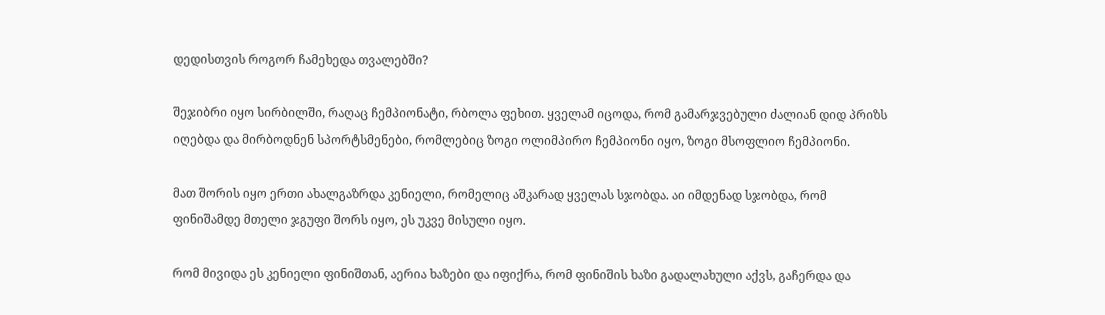დედისთვის როგორ ჩამეხედა თვალებში?

შეჯიბრი იყო სირბილში, რაღაც ჩემპიონატი, რბოლა ფეხით. ყველამ იცოდა, რომ გამარჯვებული ძალიან დიდ პრიზს იღებდა და მირბოდნენ სპორტსმენები, რომლებიც ზოგი ოლიმპირო ჩემპიონი იყო, ზოგი მსოფლიო ჩემპიონი.

მათ შორის იყო ერთი ახალგაზრდა კენიელი, რომელიც აშკარად ყველას სჯობდა. აი იმდენად სჯობდა, რომ ფინიშამდე მთელი ჯგუფი შორს იყო, ეს უკვე მისული იყო.

რომ მივიდა ეს კენიელი ფინიშთან, აერია ხაზები და იფიქრა, რომ ფინიშის ხაზი გადალახული აქვს, გაჩერდა და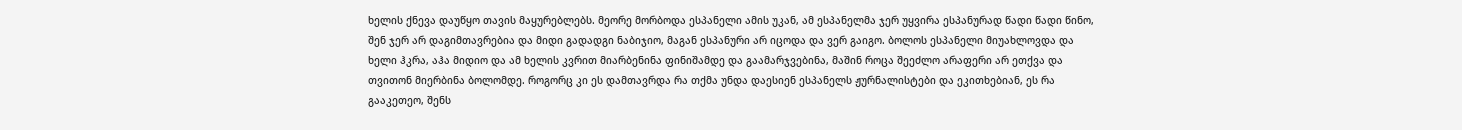ხელის ქნევა დაუწყო თავის მაყურებლებს. მეორე მორბოდა ესპანელი ამის უკან, ამ ესპანელმა ჯერ უყვირა ესპანურად წადი წადი წინო, შენ ჯერ არ დაგიმთავრებია და მიდი გადადგი ნაბიჯიო, მაგან ესპანური არ იცოდა და ვერ გაიგო. ბოლოს ესპანელი მიუახლოვდა და ხელი ჰკრა, აჰა მიდიო და ამ ხელის კვრით მიარბენინა ფინიშამდე და გაამარჯვებინა, მაშინ როცა შეეძლო არაფერი არ ეთქვა და თვითონ მიერბინა ბოლომდე. როგორც კი ეს დამთავრდა რა თქმა უნდა დაესიენ ესპანელს ჟურნალისტები და ეკითხებიან, ეს რა გააკეთეო, შენს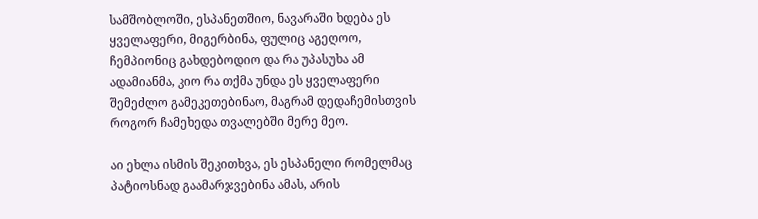სამშობლოში, ესპანეთშიო, ნავარაში ხდება ეს ყველაფერი, მიგერბინა, ფულიც აგეღოო, ჩემპიონიც გახდებოდიო და რა უპასუხა ამ ადამიანმა, კიო რა თქმა უნდა ეს ყველაფერი შემეძლო გამეკეთებინაო, მაგრამ დედაჩემისთვის როგორ ჩამეხედა თვალებში მერე მეო.

აი ეხლა ისმის შეკითხვა, ეს ესპანელი რომელმაც პატიოსნად გაამარჯვებინა ამას, არის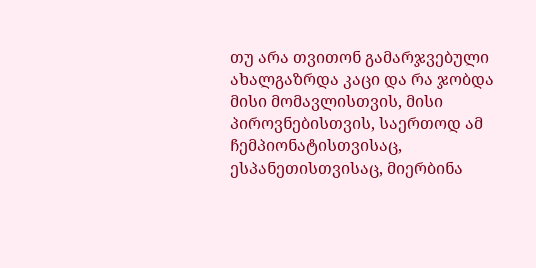თუ არა თვითონ გამარჯვებული ახალგაზრდა კაცი და რა ჯობდა მისი მომავლისთვის, მისი პიროვნებისთვის, საერთოდ ამ ჩემპიონატისთვისაც, ესპანეთისთვისაც, მიერბინა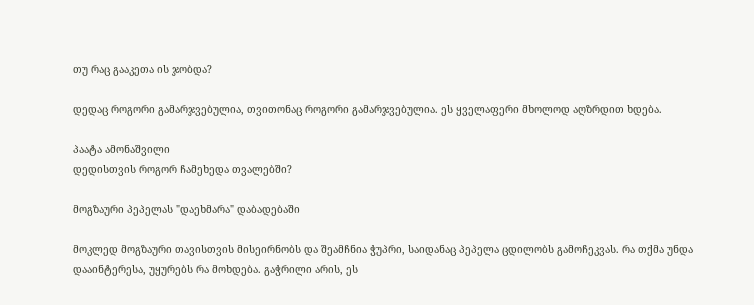თუ რაც გააკეთა ის ჯობდა?

დედაც როგორი გამარჯვებულია, თვითონაც როგორი გამარჯვებულია. ეს ყველაფერი მხოლოდ აღზრდით ხდება.

პაატა ამონაშვილი
დედისთვის როგორ ჩამეხედა თვალებში?

მოგზაური პეპელას "დაეხმარა" დაბადებაში

მოკლედ მოგზაური თავისთვის მისეირნობს და შეამჩნია ჭუპრი, საიდანაც პეპელა ცდილობს გამოჩეკვას. რა თქმა უნდა დააინტერესა, უყურებს რა მოხდება. გაჭრილი არის, ეს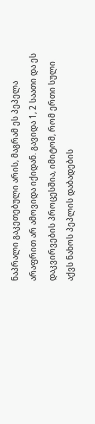ნაპრალი გაკეთებული არის, მაგრამ ეს პეპელა არაფრით არ ამოვიდა იქიდან. გავიდა 1, 2 საათი და ეს დაკვირვების პროცესშია, იმიტომ, რომ ერთი სული აქვს ნახოს პეპლის დაბადების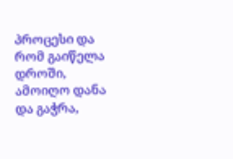პროცესი და რომ გაიწელა დროში, ამოიღო დანა და გაჭრა,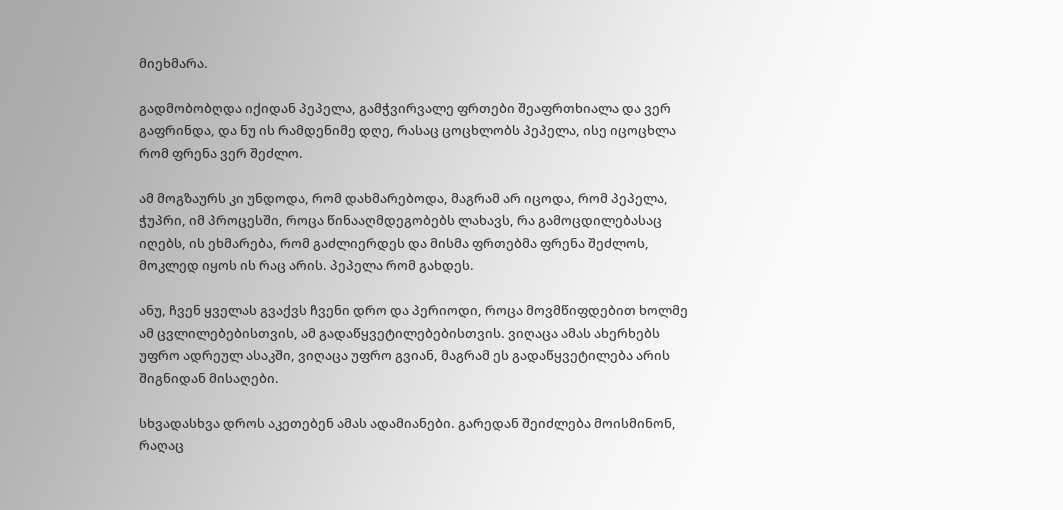მიეხმარა.

გადმობობღდა იქიდან პეპელა, გამჭვირვალე ფრთები შეაფრთხიალა და ვერ გაფრინდა, და ნუ ის რამდენიმე დღე, რასაც ცოცხლობს პეპელა, ისე იცოცხლა რომ ფრენა ვერ შეძლო.

ამ მოგზაურს კი უნდოდა, რომ დახმარებოდა, მაგრამ არ იცოდა, რომ პეპელა, ჭუპრი, იმ პროცესში, როცა წინააღმდეგობებს ლახავს, რა გამოცდილებასაც იღებს, ის ეხმარება, რომ გაძლიერდეს და მისმა ფრთებმა ფრენა შეძლოს, მოკლედ იყოს ის რაც არის. პეპელა რომ გახდეს.

ანუ, ჩვენ ყველას გვაქვს ჩვენი დრო და პერიოდი, როცა მოვმწიფდებით ხოლმე ამ ცვლილებებისთვის, ამ გადაწყვეტილებებისთვის. ვიღაცა ამას ახერხებს უფრო ადრეულ ასაკში, ვიღაცა უფრო გვიან, მაგრამ ეს გადაწყვეტილება არის შიგნიდან მისაღები.

სხვადასხვა დროს აკეთებენ ამას ადამიანები. გარედან შეიძლება მოისმინონ, რაღაც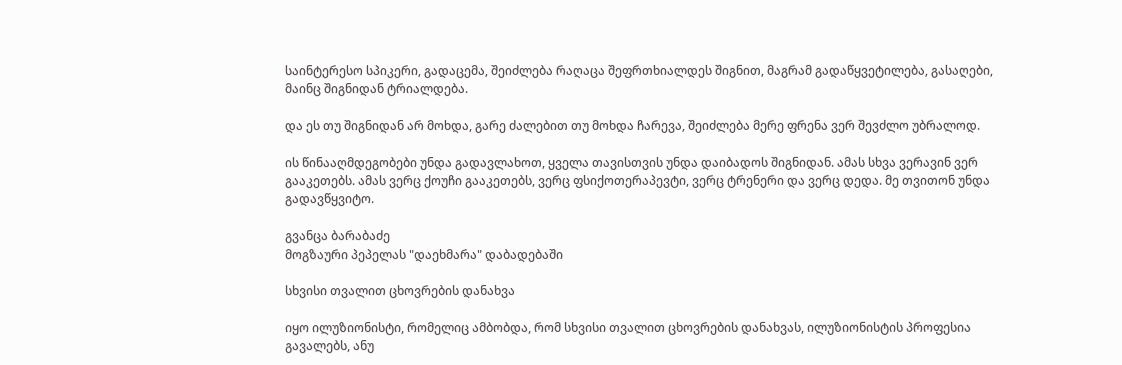საინტერესო სპიკერი, გადაცემა, შეიძლება რაღაცა შეფრთხიალდეს შიგნით, მაგრამ გადაწყვეტილება, გასაღები, მაინც შიგნიდან ტრიალდება.

და ეს თუ შიგნიდან არ მოხდა, გარე ძალებით თუ მოხდა ჩარევა, შეიძლება მერე ფრენა ვერ შევძლო უბრალოდ.

ის წინააღმდეგობები უნდა გადავლახოთ, ყველა თავისთვის უნდა დაიბადოს შიგნიდან. ამას სხვა ვერავინ ვერ გააკეთებს. ამას ვერც ქოუჩი გააკეთებს, ვერც ფსიქოთერაპევტი, ვერც ტრენერი და ვერც დედა. მე თვითონ უნდა გადავწყვიტო.

გვანცა ბარაბაძე
მოგზაური პეპელას "დაეხმარა" დაბადებაში

სხვისი თვალით ცხოვრების დანახვა

იყო ილუზიონისტი, რომელიც ამბობდა, რომ სხვისი თვალით ცხოვრების დანახვას, ილუზიონისტის პროფესია გავალებს, ანუ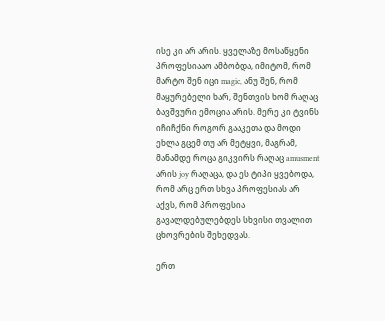ისე კი არ არის. ყველაზე მოსაწყენი პროფესიააო ამბობდა, იმიტომ, რომ მარტო შენ იცი magic, ანუ შენ, რომ მაყურებელი ხარ, შენთვის ხომ რაღაც ბავშვური ემოცია არის. მერე კი ტვინს იჩიჩქნი როგორ გააკეთა და მოდი ეხლა გცემ თუ არ მეტყვი, მაგრამ, მანამდე როცა გიკვირს რაღაც amusment არის joy რაღაცა, და ეს ტიპი ყვებოდა, რომ არც ერთ სხვა პროფესიას არ აქვს, რომ პროფესია გავალდებულებდეს სხვისი თვალით ცხოვრების შეხედვას.

ერთ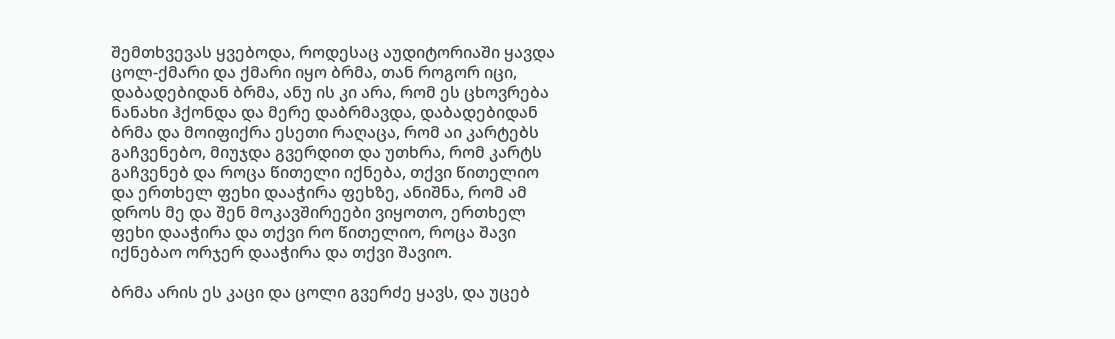შემთხვევას ყვებოდა, როდესაც აუდიტორიაში ყავდა ცოლ-ქმარი და ქმარი იყო ბრმა, თან როგორ იცი, დაბადებიდან ბრმა, ანუ ის კი არა, რომ ეს ცხოვრება ნანახი ჰქონდა და მერე დაბრმავდა, დაბადებიდან ბრმა და მოიფიქრა ესეთი რაღაცა, რომ აი კარტებს გაჩვენებო, მიუჯდა გვერდით და უთხრა, რომ კარტს გაჩვენებ და როცა წითელი იქნება, თქვი წითელიო და ერთხელ ფეხი დააჭირა ფეხზე, ანიშნა, რომ ამ დროს მე და შენ მოკავშირეები ვიყოთო, ერთხელ ფეხი დააჭირა და თქვი რო წითელიო, როცა შავი იქნებაო ორჯერ დააჭირა და თქვი შავიო.

ბრმა არის ეს კაცი და ცოლი გვერძე ყავს, და უცებ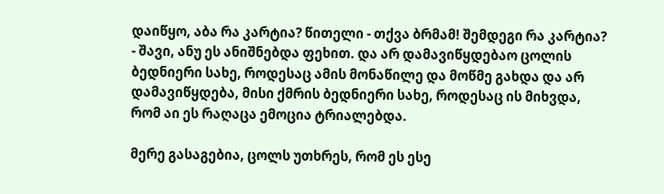დაიწყო, აბა რა კარტია? წითელი - თქვა ბრმამ! შემდეგი რა კარტია? - შავი, ანუ ეს ანიშნებდა ფეხით. და არ დამავიწყდებაო ცოლის ბედნიერი სახე, როდესაც ამის მონაწილე და მოწმე გახდა და არ დამავიწყდება, მისი ქმრის ბედნიერი სახე, როდესაც ის მიხვდა, რომ აი ეს რაღაცა ემოცია ტრიალებდა.

მერე გასაგებია, ცოლს უთხრეს, რომ ეს ესე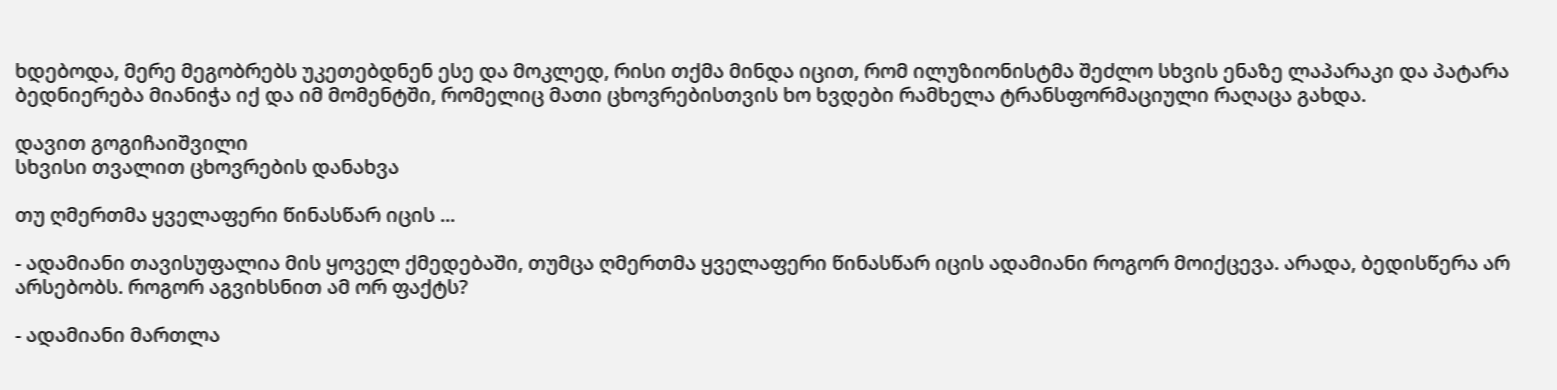ხდებოდა, მერე მეგობრებს უკეთებდნენ ესე და მოკლედ, რისი თქმა მინდა იცით, რომ ილუზიონისტმა შეძლო სხვის ენაზე ლაპარაკი და პატარა ბედნიერება მიანიჭა იქ და იმ მომენტში, რომელიც მათი ცხოვრებისთვის ხო ხვდები რამხელა ტრანსფორმაციული რაღაცა გახდა.

დავით გოგიჩაიშვილი
სხვისი თვალით ცხოვრების დანახვა

თუ ღმერთმა ყველაფერი წინასწარ იცის ...

- ადამიანი თავისუფალია მის ყოველ ქმედებაში, თუმცა ღმერთმა ყველაფერი წინასწარ იცის ადამიანი როგორ მოიქცევა. არადა, ბედისწერა არ არსებობს. როგორ აგვიხსნით ამ ორ ფაქტს?

- ადამიანი მართლა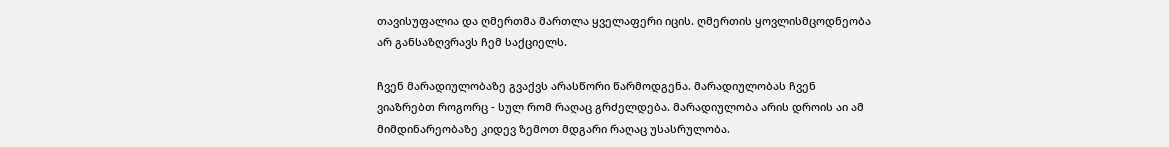თავისუფალია და ღმერთმა მართლა ყველაფერი იცის. ღმერთის ყოვლისმცოდნეობა არ განსაზღვრავს ჩემ საქციელს.

ჩვენ მარადიულობაზე გვაქვს არასწორი წარმოდგენა. მარადიულობას ჩვენ ვიაზრებთ როგორც - სულ რომ რაღაც გრძელდება. მარადიულობა არის დროის აი ამ მიმდინარეობაზე კიდევ ზემოთ მდგარი რაღაც უსასრულობა.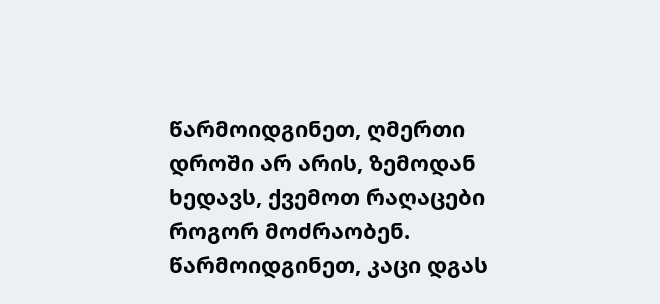წარმოიდგინეთ, ღმერთი დროში არ არის, ზემოდან ხედავს, ქვემოთ რაღაცები როგორ მოძრაობენ. წარმოიდგინეთ, კაცი დგას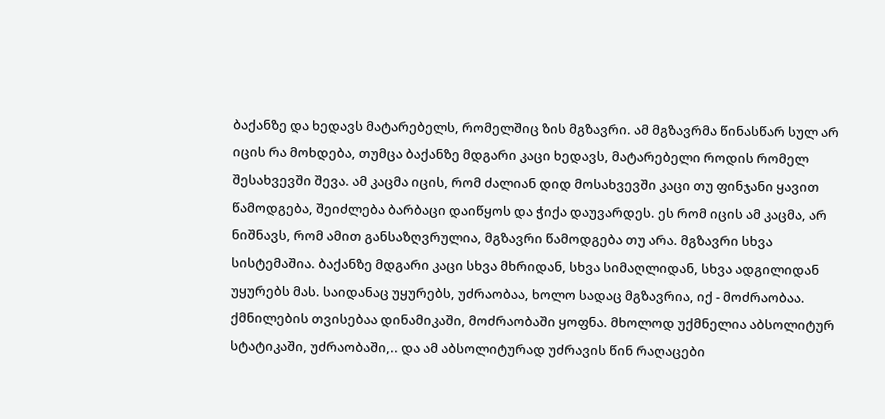ბაქანზე და ხედავს მატარებელს, რომელშიც ზის მგზავრი. ამ მგზავრმა წინასწარ სულ არ იცის რა მოხდება, თუმცა ბაქანზე მდგარი კაცი ხედავს, მატარებელი როდის რომელ შესახვევში შევა. ამ კაცმა იცის, რომ ძალიან დიდ მოსახვევში კაცი თუ ფინჯანი ყავით წამოდგება, შეიძლება ბარბაცი დაიწყოს და ჭიქა დაუვარდეს. ეს რომ იცის ამ კაცმა, არ ნიშნავს, რომ ამით განსაზღვრულია, მგზავრი წამოდგება თუ არა. მგზავრი სხვა სისტემაშია. ბაქანზე მდგარი კაცი სხვა მხრიდან, სხვა სიმაღლიდან, სხვა ადგილიდან უყურებს მას. საიდანაც უყურებს, უძრაობაა, ხოლო სადაც მგზავრია, იქ - მოძრაობაა. ქმნილების თვისებაა დინამიკაში, მოძრაობაში ყოფნა. მხოლოდ უქმნელია აბსოლიტურ სტატიკაში, უძრაობაში,.. და ამ აბსოლიტურად უძრავის წინ რაღაცები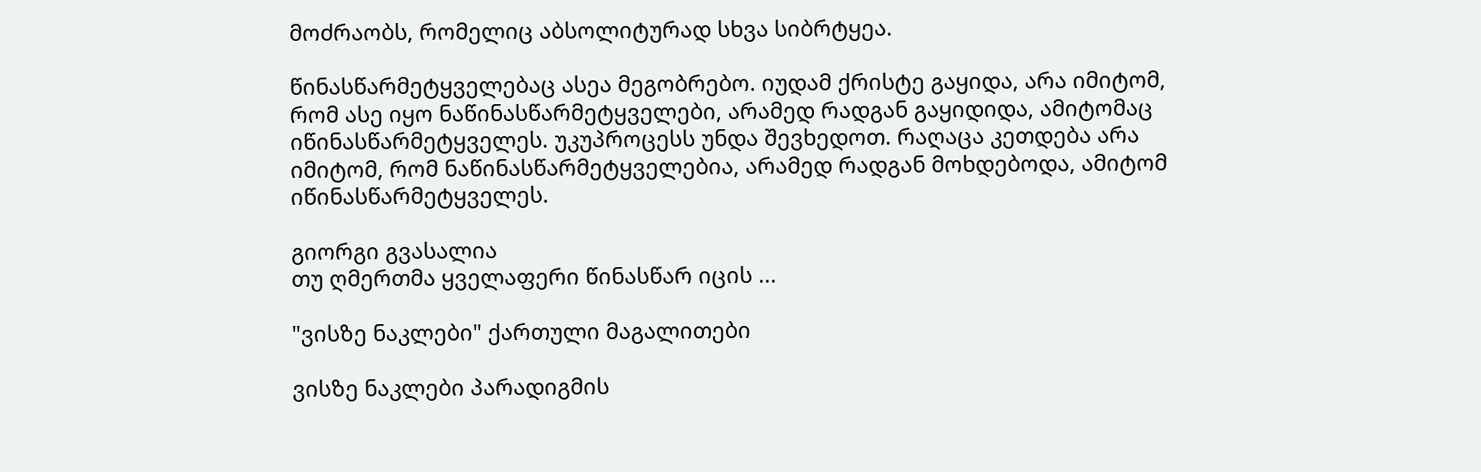მოძრაობს, რომელიც აბსოლიტურად სხვა სიბრტყეა.

წინასწარმეტყველებაც ასეა მეგობრებო. იუდამ ქრისტე გაყიდა, არა იმიტომ, რომ ასე იყო ნაწინასწარმეტყველები, არამედ რადგან გაყიდიდა, ამიტომაც იწინასწარმეტყველეს. უკუპროცესს უნდა შევხედოთ. რაღაცა კეთდება არა იმიტომ, რომ ნაწინასწარმეტყველებია, არამედ რადგან მოხდებოდა, ამიტომ იწინასწარმეტყველეს.

გიორგი გვასალია
თუ ღმერთმა ყველაფერი წინასწარ იცის ...

"ვისზე ნაკლები" ქართული მაგალითები

ვისზე ნაკლები პარადიგმის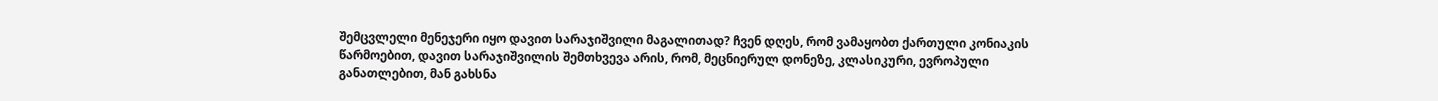შემცვლელი მენეჯერი იყო დავით სარაჯიშვილი მაგალითად? ჩვენ დღეს, რომ ვამაყობთ ქართული კონიაკის წარმოებით, დავით სარაჯიშვილის შემთხვევა არის, რომ, მეცნიერულ დონეზე, კლასიკური, ევროპული განათლებით, მან გახსნა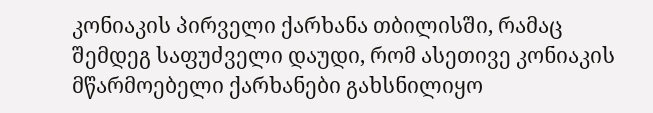კონიაკის პირველი ქარხანა თბილისში, რამაც შემდეგ საფუძველი დაუდი, რომ ასეთივე კონიაკის მწარმოებელი ქარხანები გახსნილიყო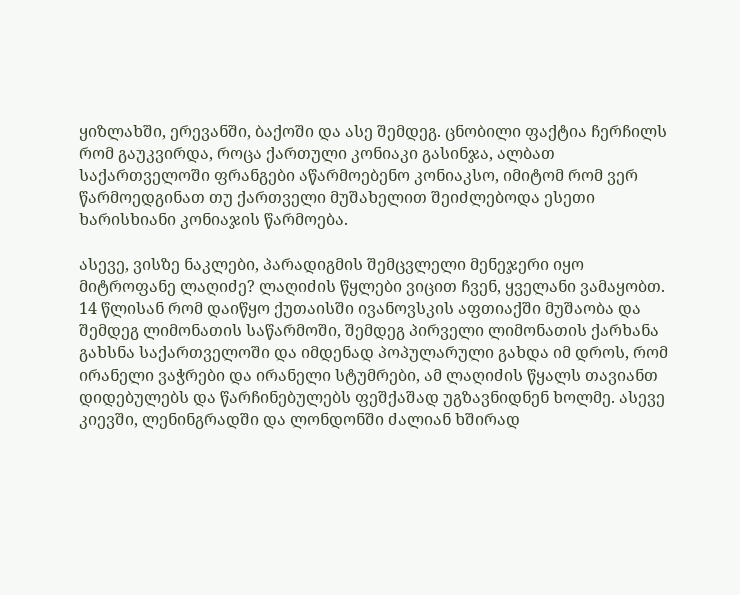ყიზლახში, ერევანში, ბაქოში და ასე შემდეგ. ცნობილი ფაქტია ჩერჩილს რომ გაუკვირდა, როცა ქართული კონიაკი გასინჯა, ალბათ საქართველოში ფრანგები აწარმოებენო კონიაკსო, იმიტომ რომ ვერ წარმოედგინათ თუ ქართველი მუშახელით შეიძლებოდა ესეთი ხარისხიანი კონიაჯის წარმოება.

ასევე, ვისზე ნაკლები, პარადიგმის შემცვლელი მენეჯერი იყო მიტროფანე ლაღიძე? ლაღიძის წყლები ვიცით ჩვენ, ყველანი ვამაყობთ. 14 წლისან რომ დაიწყო ქუთაისში ივანოვსკის აფთიაქში მუშაობა და შემდეგ ლიმონათის საწარმოში, შემდეგ პირველი ლიმონათის ქარხანა გახსნა საქართველოში და იმდენად პოპულარული გახდა იმ დროს, რომ ირანელი ვაჭრები და ირანელი სტუმრები, ამ ლაღიძის წყალს თავიანთ დიდებულებს და წარჩინებულებს ფეშქაშად უგზავნიდნენ ხოლმე. ასევე კიევში, ლენინგრადში და ლონდონში ძალიან ხშირად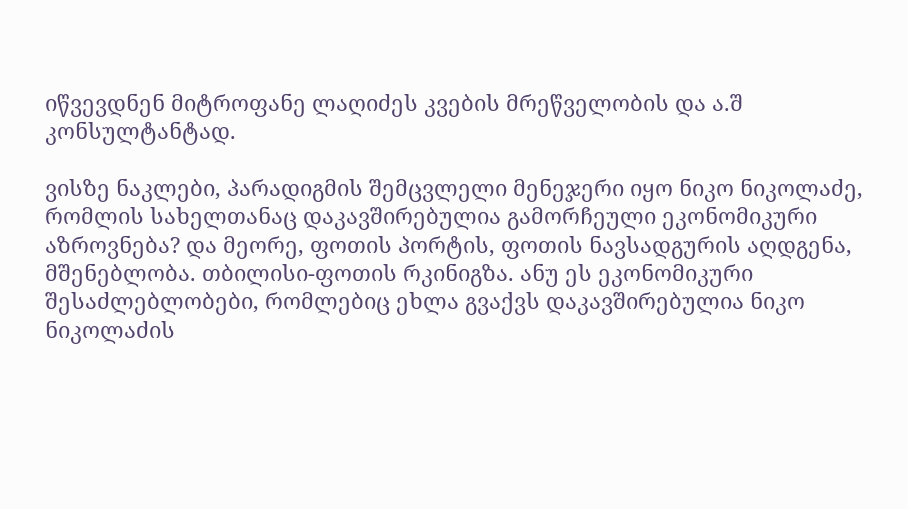იწვევდნენ მიტროფანე ლაღიძეს კვების მრეწველობის და ა.შ კონსულტანტად.

ვისზე ნაკლები, პარადიგმის შემცვლელი მენეჯერი იყო ნიკო ნიკოლაძე, რომლის სახელთანაც დაკავშირებულია გამორჩეული ეკონომიკური აზროვნება? და მეორე, ფოთის პორტის, ფოთის ნავსადგურის აღდგენა, მშენებლობა. თბილისი-ფოთის რკინიგზა. ანუ ეს ეკონომიკური შესაძლებლობები, რომლებიც ეხლა გვაქვს დაკავშირებულია ნიკო ნიკოლაძის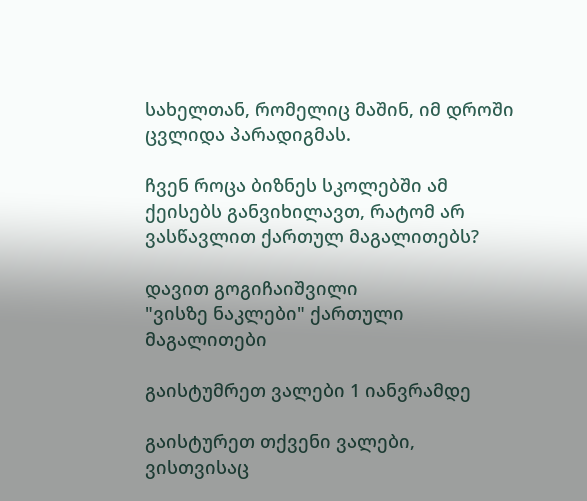სახელთან, რომელიც მაშინ, იმ დროში ცვლიდა პარადიგმას.

ჩვენ როცა ბიზნეს სკოლებში ამ ქეისებს განვიხილავთ, რატომ არ ვასწავლით ქართულ მაგალითებს?

დავით გოგიჩაიშვილი
"ვისზე ნაკლები" ქართული მაგალითები

გაისტუმრეთ ვალები 1 იანვრამდე

გაისტურეთ თქვენი ვალები, ვისთვისაც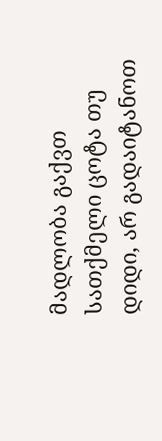მადლობა გაქვთ სათქმელი ცოტა თუ დიდი, არ გადაიტანოთ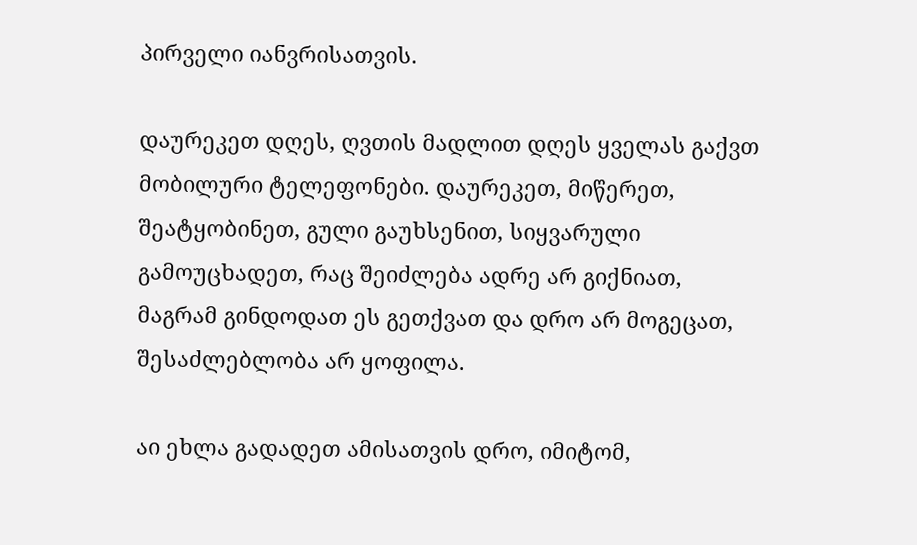პირველი იანვრისათვის.

დაურეკეთ დღეს, ღვთის მადლით დღეს ყველას გაქვთ მობილური ტელეფონები. დაურეკეთ, მიწერეთ, შეატყობინეთ, გული გაუხსენით, სიყვარული გამოუცხადეთ, რაც შეიძლება ადრე არ გიქნიათ, მაგრამ გინდოდათ ეს გეთქვათ და დრო არ მოგეცათ, შესაძლებლობა არ ყოფილა.

აი ეხლა გადადეთ ამისათვის დრო, იმიტომ,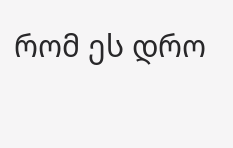რომ ეს დრო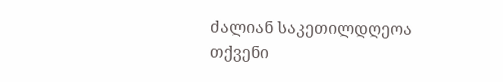ძალიან საკეთილდღეოა თქვენი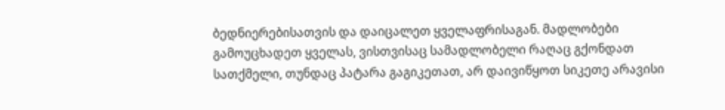ბედნიერებისათვის და დაიცალეთ ყველაფრისაგან. მადლობები გამოუცხადეთ ყველას, ვისთვისაც სამადლობელი რაღაც გქონდათ სათქმელი, თუნდაც პატარა გაგიკეთათ, არ დაივიწყოთ სიკეთე არავისი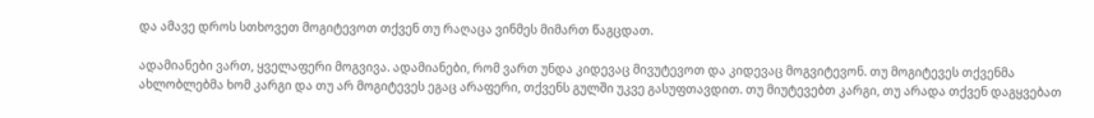და ამავე დროს სთხოვეთ მოგიტევოთ თქვენ თუ რაღაცა ვინმეს მიმართ წაგცდათ.

ადამიანები ვართ, ყველაფერი მოგვივა. ადამიანები, რომ ვართ უნდა კიდევაც მივუტევოთ და კიდევაც მოგვიტევონ. თუ მოგიტევეს თქვენმა ახლობლებმა ხომ კარგი და თუ არ მოგიტევეს ეგაც არაფერი, თქვენს გულში უკვე გასუფთავდით. თუ მიუტევებთ კარგი, თუ არადა თქვენ დაგყვებათ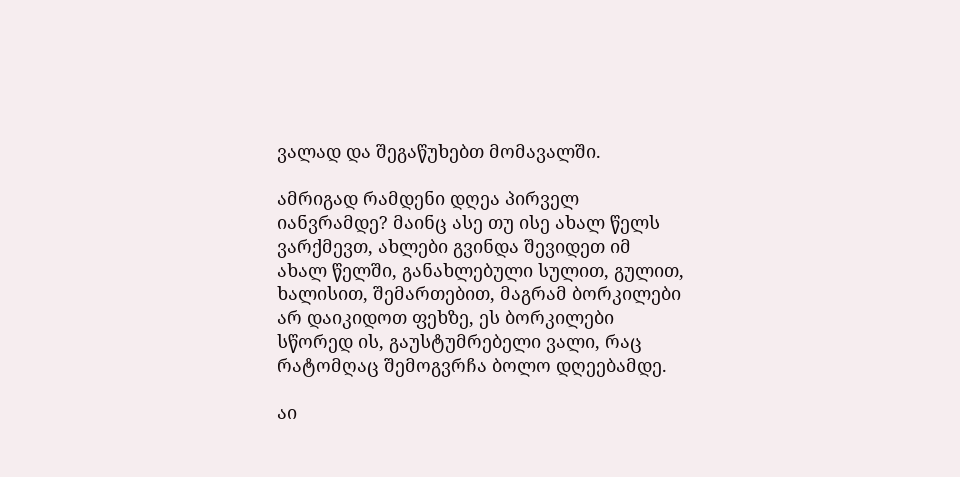ვალად და შეგაწუხებთ მომავალში.

ამრიგად რამდენი დღეა პირველ იანვრამდე? მაინც ასე თუ ისე ახალ წელს ვარქმევთ, ახლები გვინდა შევიდეთ იმ ახალ წელში, განახლებული სულით, გულით, ხალისით, შემართებით, მაგრამ ბორკილები არ დაიკიდოთ ფეხზე, ეს ბორკილები სწორედ ის, გაუსტუმრებელი ვალი, რაც რატომღაც შემოგვრჩა ბოლო დღეებამდე.

აი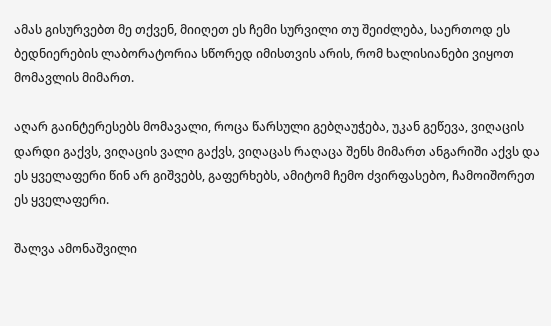ამას გისურვებთ მე თქვენ, მიიღეთ ეს ჩემი სურვილი თუ შეიძლება, საერთოდ ეს ბედნიერების ლაბორატორია სწორედ იმისთვის არის, რომ ხალისიანები ვიყოთ მომავლის მიმართ.

აღარ გაინტერესებს მომავალი, როცა წარსული გებღაუჭება, უკან გეწევა, ვიღაცის დარდი გაქვს, ვიღაცის ვალი გაქვს, ვიღაცას რაღაცა შენს მიმართ ანგარიში აქვს და ეს ყველაფერი წინ არ გიშვებს, გაფერხებს, ამიტომ ჩემო ძვირფასებო, ჩამოიშორეთ ეს ყველაფერი.

შალვა ამონაშვილი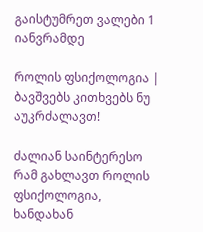გაისტუმრეთ ვალები 1 იანვრამდე

როლის ფსიქოლოგია | ბავშვებს კითხვებს ნუ აუკრძალავთ!

ძალიან საინტერესო რამ გახლავთ როლის ფსიქოლოგია, ხანდახან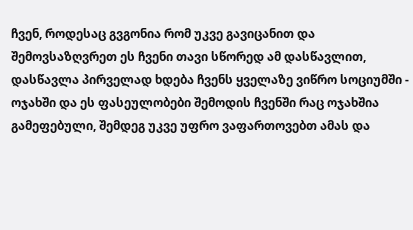ჩვენ, როდესაც გვგონია რომ უკვე გავიცანით და შემოვსაზღვრეთ ეს ჩვენი თავი სწორედ ამ დასწავლით, დასწავლა პირველად ხდება ჩვენს ყველაზე ვიწრო სოციუმში - ოჯახში და ეს ფასეულობები შემოდის ჩვენში რაც ოჯახშია გამეფებული, შემდეგ უკვე უფრო ვაფართოვებთ ამას და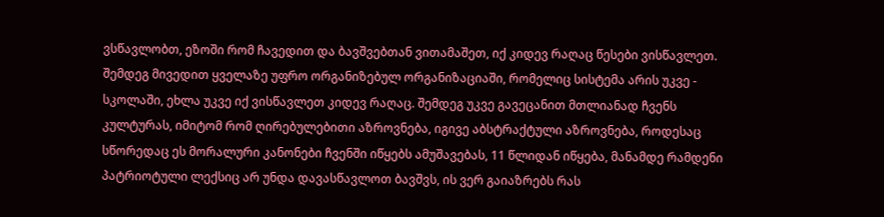ვსწავლობთ, ეზოში რომ ჩავედით და ბავშვებთან ვითამაშეთ, იქ კიდევ რაღაც წესები ვისწავლეთ. შემდეგ მივედით ყველაზე უფრო ორგანიზებულ ორგანიზაციაში, რომელიც სისტემა არის უკვე - სკოლაში, ეხლა უკვე იქ ვისწავლეთ კიდევ რაღაც. შემდეგ უკვე გავეცანით მთლიანად ჩვენს კულტურას, იმიტომ რომ ღირებულებითი აზროვნება, იგივე აბსტრაქტული აზროვნება, როდესაც სწორედაც ეს მორალური კანონები ჩვენში იწყებს ამუშავებას, 11 წლიდან იწყება, მანამდე რამდენი პატრიოტული ლექსიც არ უნდა დავასწავლოთ ბავშვს, ის ვერ გაიაზრებს რას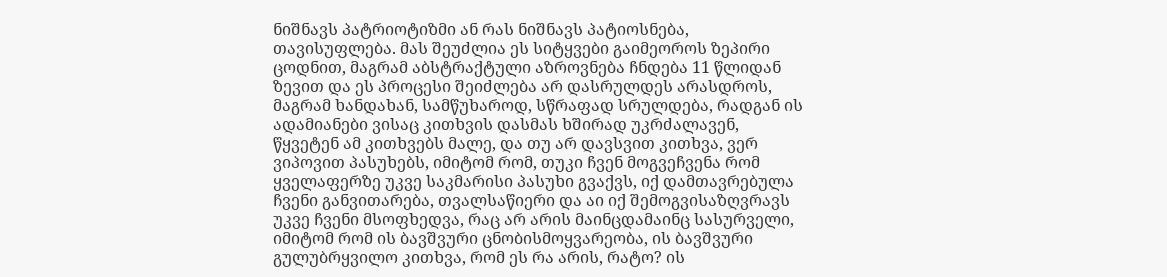ნიშნავს პატრიოტიზმი ან რას ნიშნავს პატიოსნება, თავისუფლება. მას შეუძლია ეს სიტყვები გაიმეოროს ზეპირი ცოდნით, მაგრამ აბსტრაქტული აზროვნება ჩნდება 11 წლიდან ზევით და ეს პროცესი შეიძლება არ დასრულდეს არასდროს, მაგრამ ხანდახან, სამწუხაროდ, სწრაფად სრულდება, რადგან ის ადამიანები ვისაც კითხვის დასმას ხშირად უკრძალავენ, წყვეტენ ამ კითხვებს მალე, და თუ არ დავსვით კითხვა, ვერ ვიპოვით პასუხებს, იმიტომ რომ, თუკი ჩვენ მოგვეჩვენა რომ ყველაფერზე უკვე საკმარისი პასუხი გვაქვს, იქ დამთავრებულა ჩვენი განვითარება, თვალსაწიერი და აი იქ შემოგვისაზღვრავს უკვე ჩვენი მსოფხედვა, რაც არ არის მაინცდამაინც სასურველი, იმიტომ რომ ის ბავშვური ცნობისმოყვარეობა, ის ბავშვური გულუბრყვილო კითხვა, რომ ეს რა არის, რატო? ის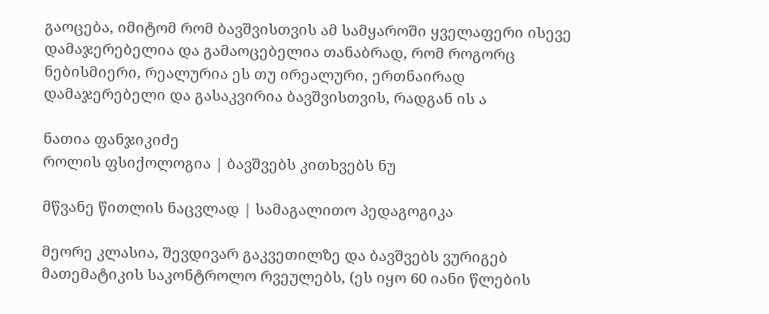გაოცება, იმიტომ რომ ბავშვისთვის ამ სამყაროში ყველაფერი ისევე დამაჯერებელია და გამაოცებელია თანაბრად, რომ როგორც ნებისმიერი, რეალურია ეს თუ ირეალური, ერთნაირად დამაჯერებელი და გასაკვირია ბავშვისთვის, რადგან ის ა

ნათია ფანჯიკიძე
როლის ფსიქოლოგია | ბავშვებს კითხვებს ნუ

მწვანე წითლის ნაცვლად | სამაგალითო პედაგოგიკა

მეორე კლასია, შევდივარ გაკვეთილზე და ბავშვებს ვურიგებ მათემატიკის საკონტროლო რვეულებს, (ეს იყო 60 იანი წლების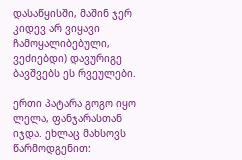დასაწყისში, მაშინ ჯერ კიდევ არ ვიყავი ჩამოყალიბებული, ვეძიებდი) დავურიგე ბავშვებს ეს რვეულები.

ერთი პატარა გოგო იყო ლელა, ფანჯარასთან იჯდა. ეხლაც მახსოვს წარმოდგენით: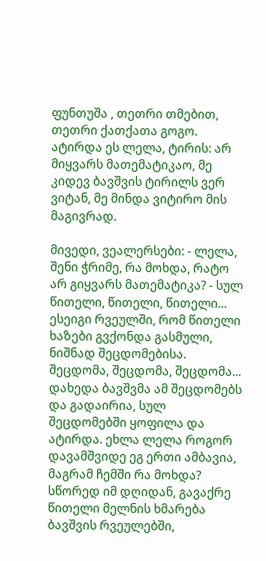ფუნთუშა , თეთრი თმებით, თეთრი ქათქათა გოგო. ატირდა ეს ლელა, ტირის: არ მიყვარს მათემატიკაო, მე კიდევ ბავშვის ტირილს ვერ ვიტან, მე მინდა ვიტირო მის მაგივრად.

მივედი, ვეალერსები: - ლელა, შენი ჭრიმე, რა მოხდა, რატო არ გიყვარს მათემატიკა? - სულ წითელი, წითელი, წითელი... ესეიგი რვეულში, რომ წითელი ხაზები გვქონდა გასმული, ნიშნად შეცდომებისა. შეცდომა, შეცდომა, შეცდომა... დახედა ბავშვმა ამ შეცდომებს და გადაირია, სულ შეცდომებში ყოფილა და ატირდა. ეხლა ლელა როგორ დავამშვიდე ეგ ერთი ამბავია, მაგრამ ჩემში რა მოხდა? სწორედ იმ დღიდან, გავაქრე წითელი მელნის ხმარება ბავშვის რვეულებში,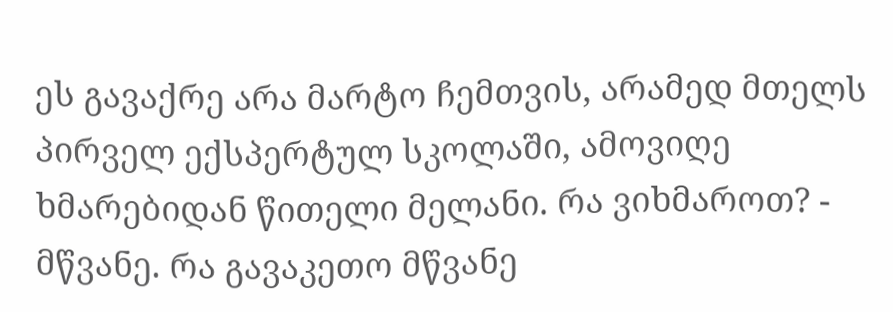ეს გავაქრე არა მარტო ჩემთვის, არამედ მთელს პირველ ექსპერტულ სკოლაში, ამოვიღე ხმარებიდან წითელი მელანი. რა ვიხმაროთ? - მწვანე. რა გავაკეთო მწვანე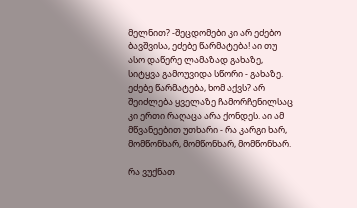მელნით? -შეცდომები კი არ ეძებო ბავშვისა, ეძებე წარმატება! აი თუ ასო დაწერე ლამაზად გახაზე, სიტყვა გამოუვიდა სწორი - გახაზე. ეძებე წარმატება, ხომ აქვს? არ შეიძლება ყველაზე ჩამორჩენილსაც კი ერთი რაღაცა არა ქონდეს. აი ამ მწვანეებით უთხარი - რა კარგი ხარ, მომწონხარ, მომწონხარ, მომწონხარ.

რა ვუქნათ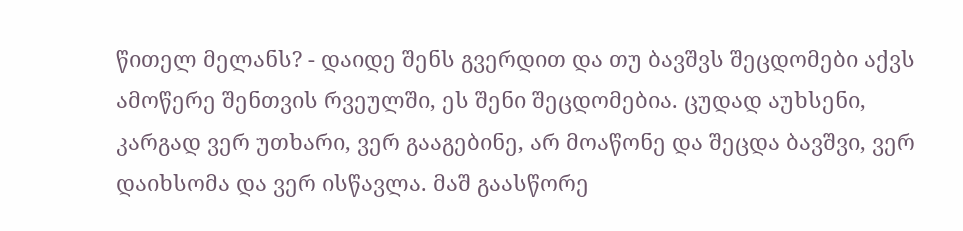წითელ მელანს? - დაიდე შენს გვერდით და თუ ბავშვს შეცდომები აქვს ამოწერე შენთვის რვეულში, ეს შენი შეცდომებია. ცუდად აუხსენი, კარგად ვერ უთხარი, ვერ გააგებინე, არ მოაწონე და შეცდა ბავშვი, ვერ დაიხსომა და ვერ ისწავლა. მაშ გაასწორე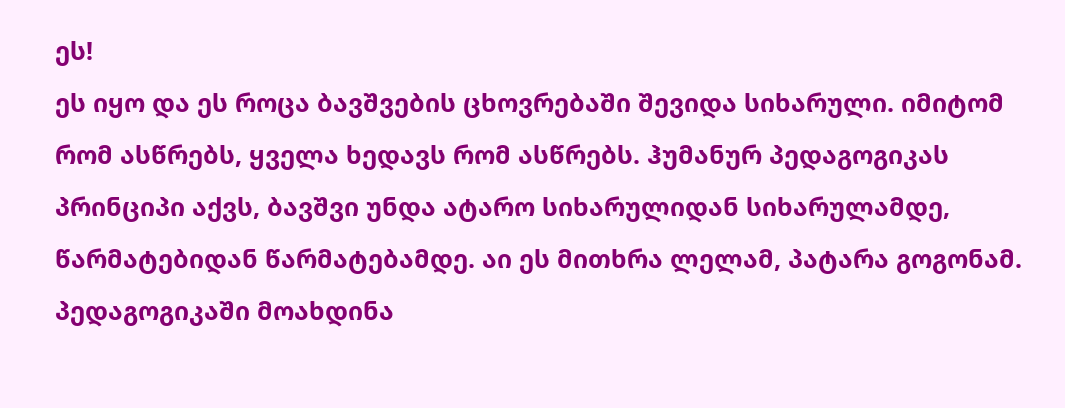ეს!
ეს იყო და ეს როცა ბავშვების ცხოვრებაში შევიდა სიხარული. იმიტომ რომ ასწრებს, ყველა ხედავს რომ ასწრებს. ჰუმანურ პედაგოგიკას პრინციპი აქვს, ბავშვი უნდა ატარო სიხარულიდან სიხარულამდე, წარმატებიდან წარმატებამდე. აი ეს მითხრა ლელამ, პატარა გოგონამ. პედაგოგიკაში მოახდინა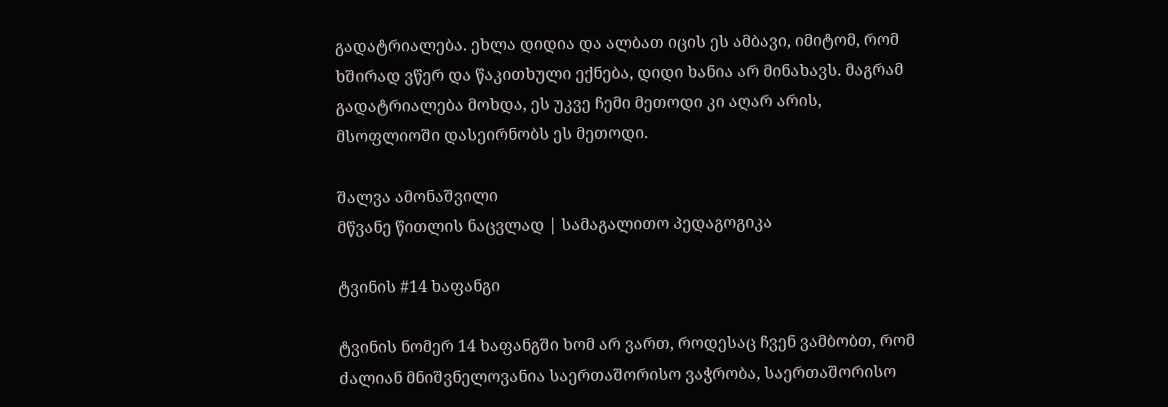გადატრიალება. ეხლა დიდია და ალბათ იცის ეს ამბავი, იმიტომ, რომ ხშირად ვწერ და წაკითხული ექნება, დიდი ხანია არ მინახავს. მაგრამ გადატრიალება მოხდა, ეს უკვე ჩემი მეთოდი კი აღარ არის, მსოფლიოში დასეირნობს ეს მეთოდი.

შალვა ამონაშვილი
მწვანე წითლის ნაცვლად | სამაგალითო პედაგოგიკა

ტვინის #14 ხაფანგი

ტვინის ნომერ 14 ხაფანგში ხომ არ ვართ, როდესაც ჩვენ ვამბობთ, რომ ძალიან მნიშვნელოვანია საერთაშორისო ვაჭრობა, საერთაშორისო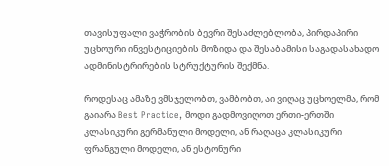თავისუფალი ვაჭრობის ბევრი შესაძლებლობა, პირდაპირი უცხოური ინვესტიციების მოზიდა და შესაბამისი საგადასახადო ადმინისტრირების სტრუქტურის შექმნა.

როდესაც ამაზე ვმსჯელობთ, ვამბობთ, აი ვიღაც უცხოელმა, რომ გაიარა Best Practice, მოდი გადმოვიღოთ ერთი-ერთში კლასიკური გერმანული მოდელი, ან რაღაცა კლასიკური ფრანგული მოდელი, ან ესტონური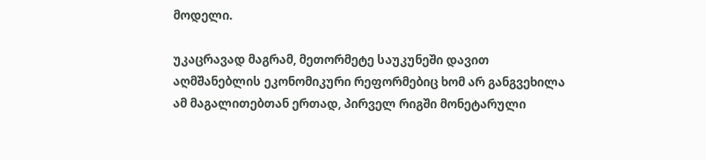მოდელი.

უკაცრავად მაგრამ, მეთორმეტე საუკუნეში დავით აღმშანებლის ეკონომიკური რეფორმებიც ხომ არ განგვეხილა ამ მაგალითებთან ერთად, პირველ რიგში მონეტარული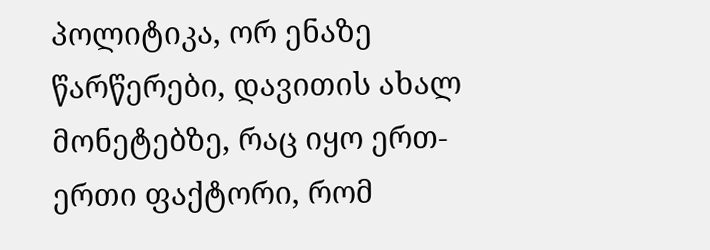პოლიტიკა, ორ ენაზე წარწერები, დავითის ახალ მონეტებზე, რაც იყო ერთ-ერთი ფაქტორი, რომ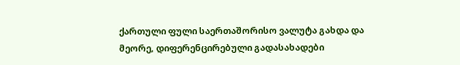ქართული ფული საერთაშორისო ვალუტა გახდა და მეორე, დიფერენცირებული გადასახადები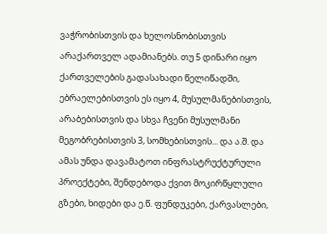ვაჭრობისთვის და ხელოსნობისთვის არაქართველ ადამიანებს. თუ 5 დინარი იყო ქართველების გადასახადი წელიწადში, ებრაელებისთვის ეს იყო 4, მუსულმანებისთვის, არაბებისთვის და სხვა ჩვენი მუსულმანი მეგობრებისთვის 3, სომხებისთვის... და ა.შ. და ამას უნდა დავამატოთ ინფრასტრუქტურული პროექტები, შენდებოდა ქვით მოკირწყლული გზები, ხიდები და ე.წ. ფუნდუკები, ქარვასლები,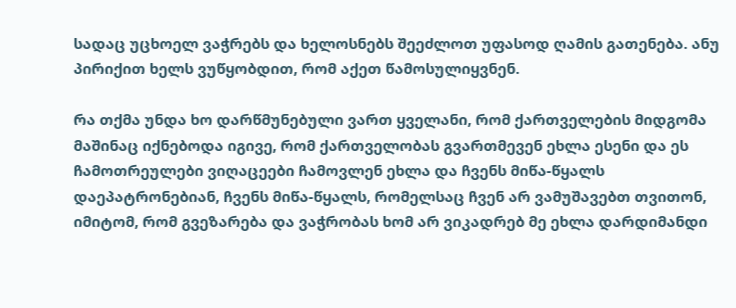სადაც უცხოელ ვაჭრებს და ხელოსნებს შეეძლოთ უფასოდ ღამის გათენება. ანუ პირიქით ხელს ვუწყობდით, რომ აქეთ წამოსულიყვნენ.

რა თქმა უნდა ხო დარწმუნებული ვართ ყველანი, რომ ქართველების მიდგომა მაშინაც იქნებოდა იგივე, რომ ქართველობას გვართმევენ ეხლა ესენი და ეს ჩამოთრეულები ვიღაცეები ჩამოვლენ ეხლა და ჩვენს მიწა-წყალს დაეპატრონებიან, ჩვენს მიწა-წყალს, რომელსაც ჩვენ არ ვამუშავებთ თვითონ, იმიტომ, რომ გვეზარება და ვაჭრობას ხომ არ ვიკადრებ მე ეხლა დარდიმანდი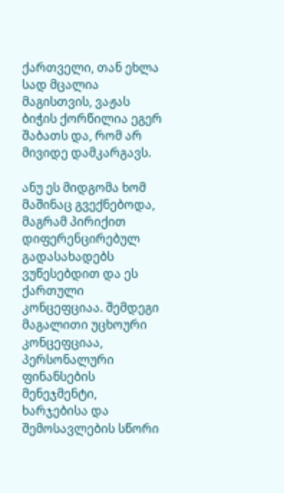ქართველი, თან ეხლა სად მცალია მაგისთვის, ვაჟას ბიჭის ქორწილია ეგერ შაბათს და, რომ არ მივიდე დამკარგავს.

ანუ ეს მიდგომა ხომ მაშინაც გვექნებოდა, მაგრამ პირიქით დიფერენცირებულ გადასახადებს ვუწესებდით და ეს ქართული კონცეფციაა. შემდეგი მაგალითი უცხოური კონცეფციაა, პერსონალური ფინანსების მენეჯმენტი, ხარჯებისა და შემოსავლების სწორი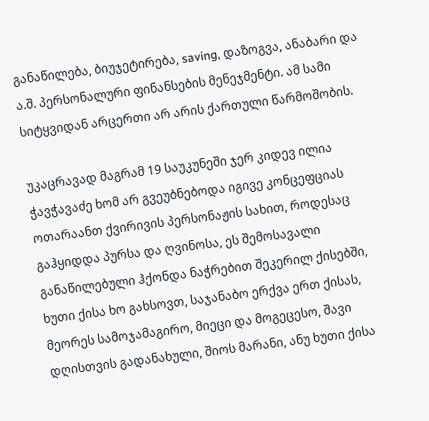განაწილება, ბიუჯეტირება, saving, დაზოგვა, ანაბარი და ა.შ. პერსონალური ფინანსების მენეჯმენტი. ამ სამი სიტყვიდან არცერთი არ არის ქართული წარმოშობის.

უკაცრავად მაგრამ 19 საუკუნეში ჯერ კიდევ ილია ჭავჭავაძე ხომ არ გვეუბნებოდა იგივე კონცეფციას ოთარაანთ ქვირივის პერსონაჟის სახით, როდესაც გაჰყიდდა პურსა და ღვინოსა, ეს შემოსავალი განაწილებული ჰქონდა ნაჭრებით შეკერილ ქისებში, ხუთი ქისა ხო გახსოვთ, საჯანაბო ერქვა ერთ ქისას, მეორეს სამოჯამაგირო, მიეცი და მოგეცესო, შავი დღისთვის გადანახული, შიოს მარანი, ანუ ხუთი ქისა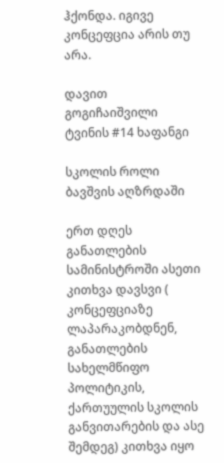ჰქონდა. იგივე კონცეფცია არის თუ არა.

დავით გოგიჩაიშვილი
ტვინის #14 ხაფანგი

სკოლის როლი ბავშვის აღზრდაში

ერთ დღეს განათლების სამინისტროში ასეთი კითხვა დავსვი ( კონცეფციაზე ლაპარაკობდნენ, განათლების სახელმწიფო პოლიტიკის, ქართუულის სკოლის განვითარების და ასე შემდეგ) კითხვა იყო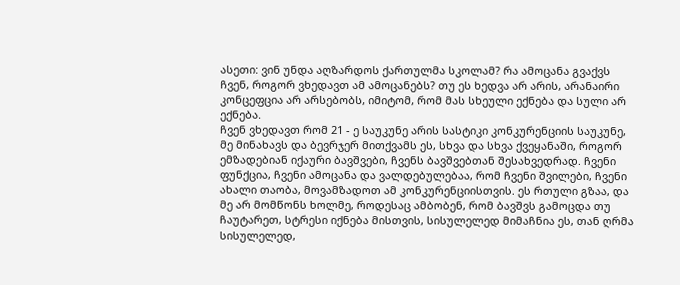ასეთი: ვინ უნდა აღზარდოს ქართულმა სკოლამ? რა ამოცანა გვაქვს ჩვენ, როგორ ვხედავთ ამ ამოცანებს? თუ ეს ხედვა არ არის, არანაირი კონცეფცია არ არსებობს, იმიტომ, რომ მას სხეული ექნება და სული არ ექნება.
ჩვენ ვხედავთ რომ 21 - ე საუკუნე არის სასტიკი კონკურენციის საუკუნე, მე მინახავს და ბევრჯერ მითქვამს ეს, სხვა და სხვა ქვეყანაში, როგორ ემზადებიან იქაური ბავშვები, ჩვენს ბავშვებთან შესახვედრად. ჩვენი ფუნქცია, ჩვენი ამოცანა და ვალდებულებაა, რომ ჩვენი შვილები, ჩვენი ახალი თაობა, მოვამზადოთ ამ კონკურენციისთვის. ეს რთული გზაა, და მე არ მომწონს ხოლმე, როდესაც ამბობენ, რომ ბავშვს გამოცდა თუ ჩაუტარეთ, სტრესი იქნება მისთვის, სისულელედ მიმაჩნია ეს, თან ღრმა სისულელედ,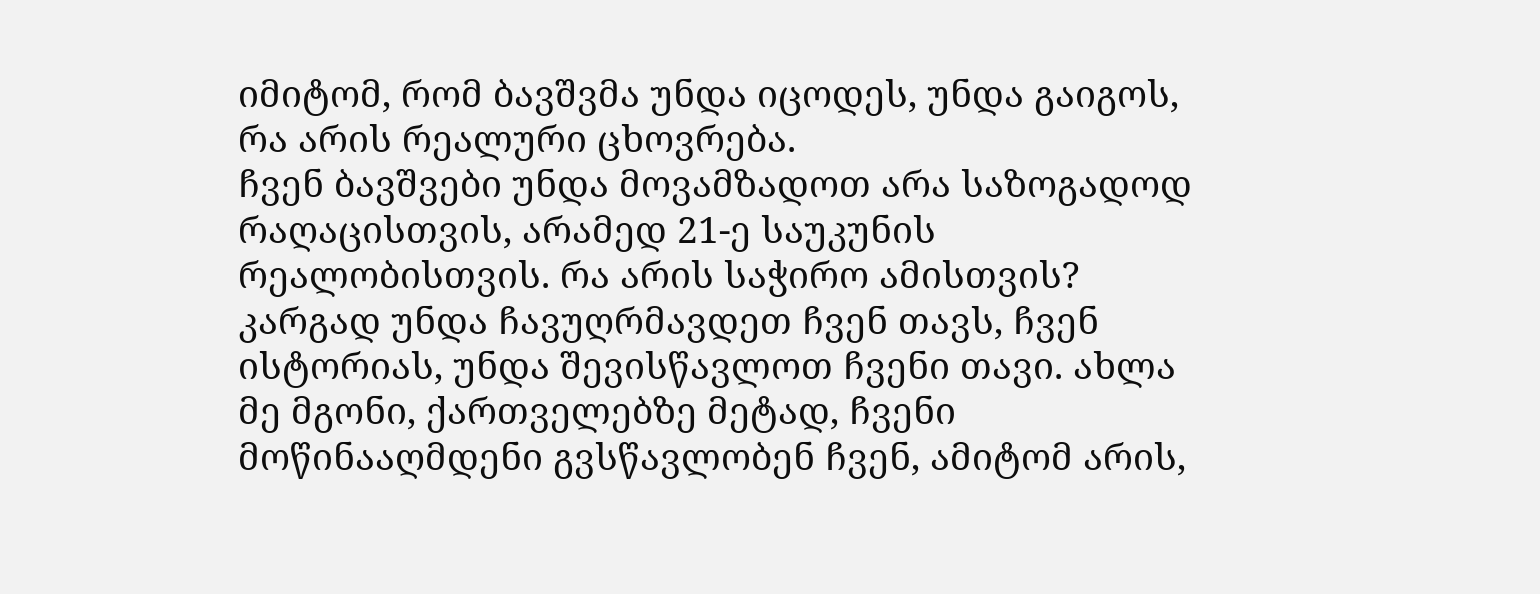იმიტომ, რომ ბავშვმა უნდა იცოდეს, უნდა გაიგოს, რა არის რეალური ცხოვრება.
ჩვენ ბავშვები უნდა მოვამზადოთ არა საზოგადოდ რაღაცისთვის, არამედ 21-ე საუკუნის რეალობისთვის. რა არის საჭირო ამისთვის? კარგად უნდა ჩავუღრმავდეთ ჩვენ თავს, ჩვენ ისტორიას, უნდა შევისწავლოთ ჩვენი თავი. ახლა მე მგონი, ქართველებზე მეტად, ჩვენი მოწინააღმდენი გვსწავლობენ ჩვენ, ამიტომ არის,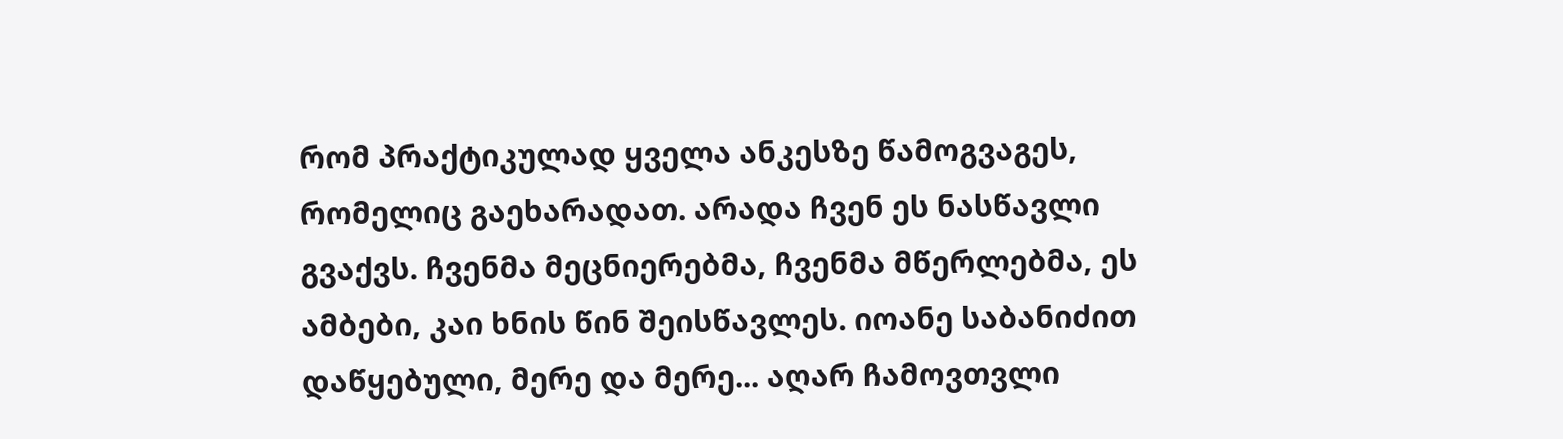რომ პრაქტიკულად ყველა ანკესზე წამოგვაგეს, რომელიც გაეხარადათ. არადა ჩვენ ეს ნასწავლი გვაქვს. ჩვენმა მეცნიერებმა, ჩვენმა მწერლებმა, ეს ამბები, კაი ხნის წინ შეისწავლეს. იოანე საბანიძით დაწყებული, მერე და მერე... აღარ ჩამოვთვლი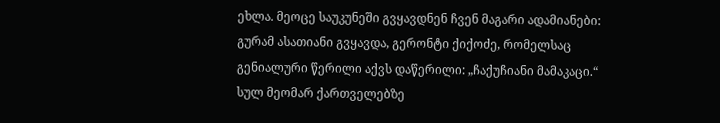ეხლა. მეოცე საუკუნეში გვყავდნენ ჩვენ მაგარი ადამიანები: გურამ ასათიანი გვყავდა, გერონტი ქიქოძე, რომელსაც გენიალური წერილი აქვს დაწერილი: „ჩაქუჩიანი მამაკაცი.“ სულ მეომარ ქართველებზე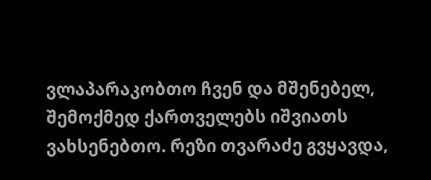ვლაპარაკობთო ჩვენ და მშენებელ, შემოქმედ ქართველებს იშვიათს ვახსენებთო. რეზი თვარაძე გვყავდა,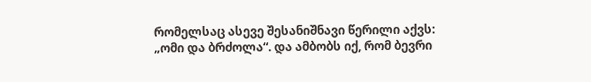რომელსაც ასევე შესანიშნავი წერილი აქვს: „ომი და ბრძოლა“. და ამბობს იქ, რომ ბევრი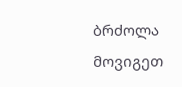ბრძოლა მოვიგეთ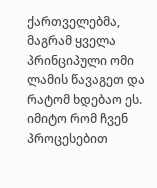ქართველებმა, მაგრამ ყველა პრინციპული ომი ლამის წავაგეთ და რატომ ხდებაო ეს. იმიტო რომ ჩვენ პროცესებით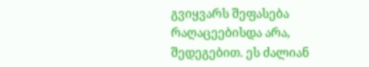გვიყვარს შეფასება რაღაცეებისდა არა, შედეგებით. ეს ძალიან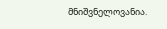მნიშვნელოვანია.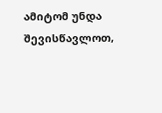ამიტომ უნდა შევისწავლოთ,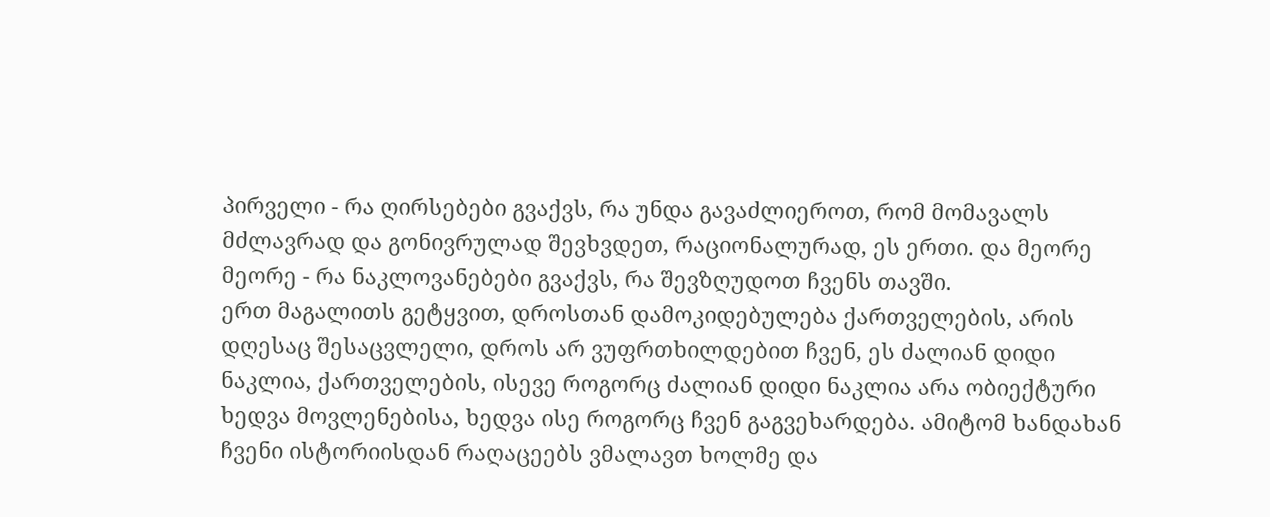პირველი - რა ღირსებები გვაქვს, რა უნდა გავაძლიეროთ, რომ მომავალს მძლავრად და გონივრულად შევხვდეთ, რაციონალურად, ეს ერთი. და მეორე მეორე - რა ნაკლოვანებები გვაქვს, რა შევზღუდოთ ჩვენს თავში.
ერთ მაგალითს გეტყვით, დროსთან დამოკიდებულება ქართველების, არის დღესაც შესაცვლელი, დროს არ ვუფრთხილდებით ჩვენ, ეს ძალიან დიდი ნაკლია, ქართველების, ისევე როგორც ძალიან დიდი ნაკლია არა ობიექტური ხედვა მოვლენებისა, ხედვა ისე როგორც ჩვენ გაგვეხარდება. ამიტომ ხანდახან ჩვენი ისტორიისდან რაღაცეებს ვმალავთ ხოლმე და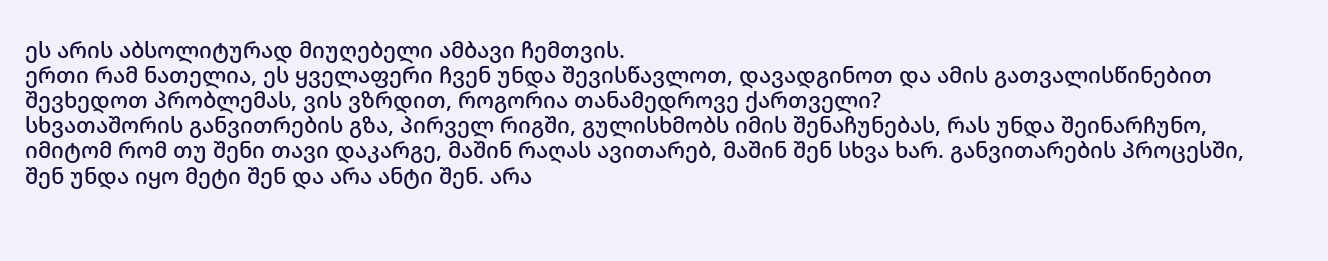ეს არის აბსოლიტურად მიუღებელი ამბავი ჩემთვის.
ერთი რამ ნათელია, ეს ყველაფერი ჩვენ უნდა შევისწავლოთ, დავადგინოთ და ამის გათვალისწინებით შევხედოთ პრობლემას, ვის ვზრდით, როგორია თანამედროვე ქართველი?
სხვათაშორის განვითრების გზა, პირველ რიგში, გულისხმობს იმის შენაჩუნებას, რას უნდა შეინარჩუნო, იმიტომ რომ თუ შენი თავი დაკარგე, მაშინ რაღას ავითარებ, მაშინ შენ სხვა ხარ. განვითარების პროცესში, შენ უნდა იყო მეტი შენ და არა ანტი შენ. არა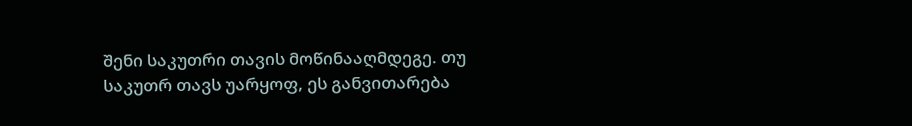შენი საკუთრი თავის მოწინააღმდეგე. თუ საკუთრ თავს უარყოფ, ეს განვითარება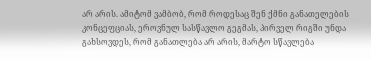არ არის. ამიტომ ვამბობ, რომ როდესაც შენ ქმნი განათელების კონცეფციას, ეროვნულ სასწავლო გეგმას, პირველ რიგში უნდა გახსოვდეს, რომ განათლება არ არის, მარტო სწავლება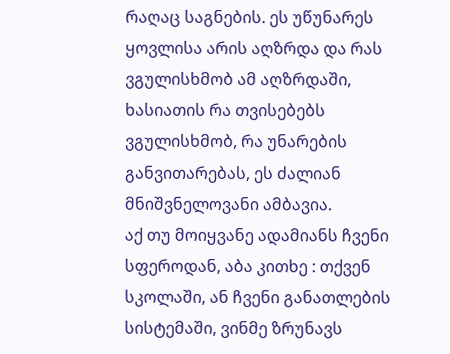რაღაც საგნების. ეს უწუნარეს ყოვლისა არის აღზრდა და რას ვგულისხმობ ამ აღზრდაში, ხასიათის რა თვისებებს ვგულისხმობ, რა უნარების განვითარებას, ეს ძალიან მნიშვნელოვანი ამბავია.
აქ თუ მოიყვანე ადამიანს ჩვენი სფეროდან, აბა კითხე : თქვენ სკოლაში, ან ჩვენი განათლების სისტემაში, ვინმე ზრუნავს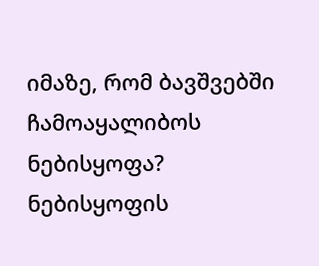იმაზე, რომ ბავშვებში ჩამოაყალიბოს ნებისყოფა? ნებისყოფის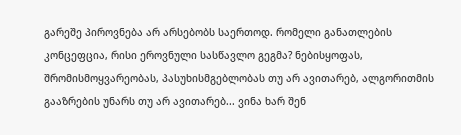გარეშე პიროვნება არ არსებობს საერთოდ. რომელი განათლების კონცეფცია, რისი ეროვნული სასწავლო გეგმა? ნებისყოფას, შრომისმოყვარეობას, პასუხისმგებლობას თუ არ ავითარებ, ალგორითმის გააზრების უნარს თუ არ ავითარებ... ვინა ხარ შენ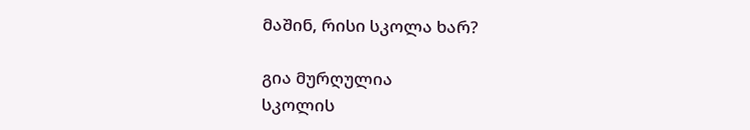მაშინ, რისი სკოლა ხარ?

გია მურღულია
სკოლის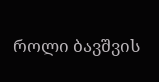როლი ბავშვის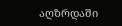აღზრდაში